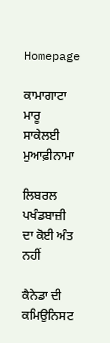Homepage

ਕਾਮਾਗਾਟਾ ਮਾਰੂ ਸਾਕੇਲਈ ਮੁਆਫ਼ੀਨਾਮਾ

ਲਿਬਰਲ ਪਖੰਡਬਾਜ਼ੀ ਦਾ ਕੋਈ ਅੰਤ ਨਹੀਂ

ਕੈਨੇਡਾ ਦੀ ਕਮਿਉਨਿਸਟ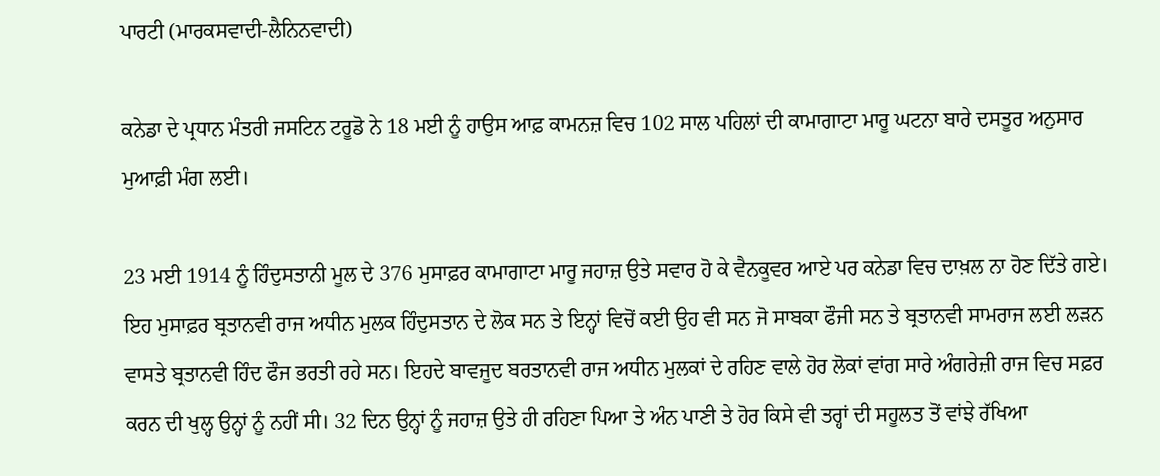ਪਾਰਟੀ (ਮਾਰਕਸਵਾਦੀ-ਲੈਨਿਨਵਾਦੀ)

ਕਨੇਡਾ ਦੇ ਪ੍ਰਧਾਨ ਮੰਤਰੀ ਜਸਟਿਨ ਟਰੂਡੋ ਨੇ 18 ਮਈ ਨੂੰ ਹਾਉਸ ਆਫ਼ ਕਾਮਨਜ਼ ਵਿਚ 102 ਸਾਲ ਪਹਿਲਾਂ ਦੀ ਕਾਮਾਗਾਟਾ ਮਾਰੂ ਘਟਨਾ ਬਾਰੇ ਦਸਤੂਰ ਅਨੁਸਾਰ ਮੁਆਫ਼ੀ ਮੰਗ ਲਈ।

23 ਮਈ 1914 ਨੂੰ ਹਿੰਦੁਸਤਾਨੀ ਮੂਲ ਦੇ 376 ਮੁਸਾਫ਼ਰ ਕਾਮਾਗਾਟਾ ਮਾਰੂ ਜਹਾਜ਼ ਉਤੇ ਸਵਾਰ ਹੋ ਕੇ ਵੈਨਕੂਵਰ ਆਏ ਪਰ ਕਨੇਡਾ ਵਿਚ ਦਾਖ਼ਲ ਨਾ ਹੋਣ ਦਿੱਤੇ ਗਏ। ਇਹ ਮੁਸਾਫ਼ਰ ਬ੍ਰਤਾਨਵੀ ਰਾਜ ਅਧੀਨ ਮੁਲਕ ਹਿੰਦੁਸਤਾਨ ਦੇ ਲੋਕ ਸਨ ਤੇ ਇਨ੍ਹਾਂ ਵਿਚੋਂ ਕਈ ਉਹ ਵੀ ਸਨ ਜੋ ਸਾਬਕਾ ਫੌਜੀ ਸਨ ਤੇ ਬ੍ਰਤਾਨਵੀ ਸਾਮਰਾਜ ਲਈ ਲੜਨ ਵਾਸਤੇ ਬ੍ਰਤਾਨਵੀ ਹਿੰਦ ਫੌਜ ਭਰਤੀ ਰਹੇ ਸਨ। ਇਹਦੇ ਬਾਵਜੂਦ ਬਰਤਾਨਵੀ ਰਾਜ ਅਧੀਨ ਮੁਲਕਾਂ ਦੇ ਰਹਿਣ ਵਾਲੇ ਹੋਰ ਲੋਕਾਂ ਵਾਂਗ ਸਾਰੇ ਅੰਗਰੇਜ਼ੀ ਰਾਜ ਵਿਚ ਸਫ਼ਰ ਕਰਨ ਦੀ ਖੁਲ੍ਹ ਉਨ੍ਹਾਂ ਨੂੰ ਨਹੀਂ ਸੀ। 32 ਦਿਨ ਉਨ੍ਹਾਂ ਨੂੰ ਜਹਾਜ਼ ਉਤੇ ਹੀ ਰਹਿਣਾ ਪਿਆ ਤੇ ਅੰਨ ਪਾਣੀ ਤੇ ਹੋਰ ਕਿਸੇ ਵੀ ਤਰ੍ਹਾਂ ਦੀ ਸਹੂਲਤ ਤੋਂ ਵਾਂਝੇ ਰੱਖਿਆ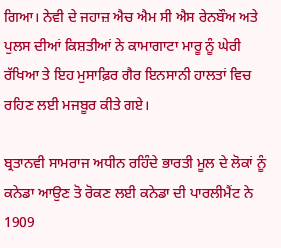ਗਿਆ। ਨੇਵੀ ਦੇ ਜਹਾਜ਼ ਐਚ ਐਮ ਸੀ ਐਸ ਰੇਨਬੌਅ ਅਤੇ ਪੁਲਸ ਦੀਆਂ ਕਿਸ਼ਤੀਆਂ ਨੇ ਕਾਮਾਗਾਟਾ ਮਾਰੂ ਨੂੰ ਘੇਰੀ ਰੱਖਿਆ ਤੇ ਇਹ ਮੁਸਾਫ਼ਿਰ ਗੈਰ ਇਨਸਾਨੀ ਹਾਲਤਾਂ ਵਿਚ ਰਹਿਣ ਲਈ ਮਜਬੂਰ ਕੀਤੇ ਗਏ।

ਬ੍ਰਤਾਨਵੀ ਸਾਮਰਾਜ ਅਧੀਨ ਰਹਿੰਦੇ ਭਾਰਤੀ ਮੂਲ ਦੇ ਲੋਕਾਂ ਨੂੰ ਕਨੇਡਾ ਆਉਣ ਤੋ ਰੋਕਣ ਲਈ ਕਨੇਡਾ ਦੀ ਪਾਰਲੀਮੈਂਟ ਨੇ 1909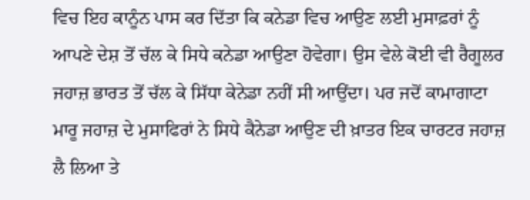ਵਿਚ ਇਹ ਕਾਨੂੰਨ ਪਾਸ ਕਰ ਦਿੱਤਾ ਕਿ ਕਨੇਡਾ ਵਿਚ ਆਉਣ ਲਈ ਮੁਸਾਫ਼ਰਾਂ ਨੂੰ ਆਪਣੇ ਦੇਸ਼ ਤੋਂ ਚੱਲ ਕੇ ਸਿਧੇ ਕਨੇਡਾ ਆਉਣਾ ਹੋਵੇਗਾ। ਉਸ ਵੇਲੇ ਕੋਈ ਵੀ ਰੈਗੂਲਰ ਜਹਾਜ਼ ਭਾਰਤ ਤੋਂ ਚੱਲ ਕੇ ਸਿੱਧਾ ਕੇਨੇਡਾ ਨਹੀਂ ਸੀ ਆਉਂਦਾ। ਪਰ ਜਦੋਂ ਕਾਮਾਗਾਟਾ ਮਾਰੂ ਜਹਾਜ਼ ਦੇ ਮੁਸਾਫਿਰਾਂ ਨੇ ਸਿਧੇ ਕੈਨੇਡਾ ਆਉਣ ਦੀ ਖ਼ਾਤਰ ਇਕ ਚਾਰਟਰ ਜਹਾਜ਼ ਲੈ ਲਿਆ ਤੇ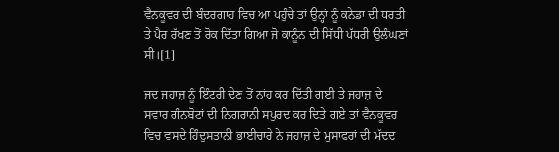ਵੈਨਕੂਵਰ ਦੀ ਬੰਦਰਗਾਹ ਵਿਚ ਆ ਪਹੁੰਚੇ ਤਾਂ ਉਨ੍ਹਾਂ ਨੂੰ ਕਨੇਡਾ ਦੀ ਧਰਤੀ ਤੇ ਪੈਰ ਰੱਖਣ ਤੋਂ ਰੋਕ ਦਿੱਤਾ ਗਿਆ ਜੋ ਕਾਨੂੰਨ ਦੀ ਸਿੱਧੀ ਪੱਧਰੀ ਉਲੰਘਣਾਂ ਸੀ।[1]

ਜਦ ਜਹਾਜ਼ ਨੂੰ ਇੰਟਰੀ ਦੇਣ ਤੋਂ ਨਾਂਹ ਕਰ ਦਿੱਤੀ ਗਈ ਤੇ ਜਹਾਜ਼ ਦੇ ਸਵਾਰ ਗੰਨਬੋਟਾਂ ਦੀ ਨਿਗਰਾਨੀ ਸਪੁਰਦ ਕਰ ਦਿਤੇ ਗਏ ਤਾਂ ਵੈਨਕੂਵਰ ਵਿਚ ਵਸਦੇ ਹਿੰਦੁਸਤਾਨੀ ਭਾਈਚਾਰੇ ਨੇ ਜਹਾਜ਼ ਦੇ ਮੁਸਾਫਰਾਂ ਦੀ ਮੱਦਦ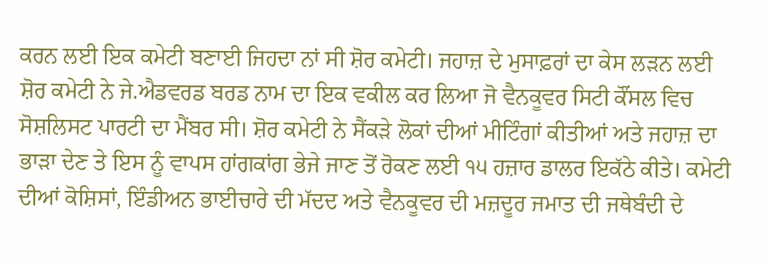ਕਰਨ ਲਈ ਇਕ ਕਮੇਟੀ ਬਣਾਈ ਜਿਹਦਾ ਨਾਂ ਸੀ ਸ਼ੋਰ ਕਮੇਟੀ। ਜਹਾਜ਼ ਦੇ ਮੁਸਾਫ਼ਰਾਂ ਦਾ ਕੇਸ ਲੜਨ ਲਈ ਸ਼ੋਰ ਕਮੇਟੀ ਨੇ ਜੇ.ਐਡਵਰਡ ਬਰਡ ਨਾਮ ਦਾ ਇਕ ਵਕੀਲ ਕਰ ਲਿਆ ਜੋ ਵੈਨਕੂਵਰ ਸਿਟੀ ਕੌਂਸਲ ਵਿਚ ਸੋਸ਼ਲਿਸਟ ਪਾਰਟੀ ਦਾ ਮੈਂਬਰ ਸੀ। ਸ਼ੋਰ ਕਮੇਟੀ ਨੇ ਸੈਂਕੜੇ ਲੋਕਾਂ ਦੀਆਂ ਮੀਟਿੰਗਾਂ ਕੀਤੀਆਂ ਅਤੇ ਜਹਾਜ਼ ਦਾ ਭਾੜਾ ਦੇਣ ਤੇ ਇਸ ਨੂੰ ਵਾਪਸ ਹਾਂਗਕਾਂਗ ਭੇਜੇ ਜਾਣ ਤੋਂ ਰੋਕਣ ਲਈ ੧੫ ਹਜ਼ਾਰ ਡਾਲਰ ਇਕੱਠੇ ਕੀਤੇ। ਕਮੇਟੀ ਦੀਆਂ ਕੋਸ਼ਿਸਾਂ, ਇੰਡੀਅਨ ਭਾਈਚਾਰੇ ਦੀ ਮੱਦਦ ਅਤੇ ਵੈਨਕੂਵਰ ਦੀ ਮਜ਼ਦੂਰ ਜਮਾਤ ਦੀ ਜਥੇਬੰਦੀ ਦੇ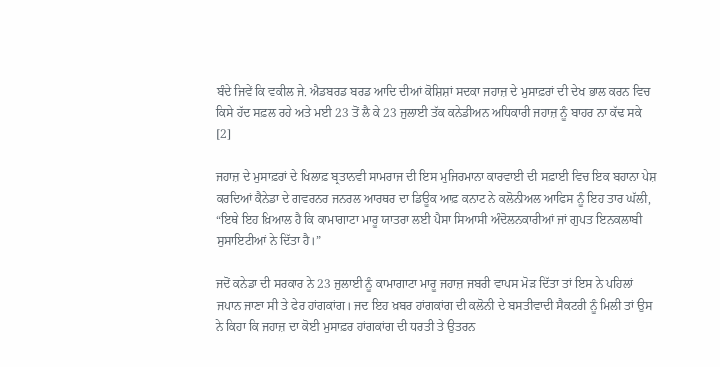ਬੰਦੇ ਜਿਵੇਂ ਕਿ ਵਕੀਲ ਜੇ. ਐਡਬਰਡ ਬਰਡ ਆਦਿ ਦੀਆਂ ਕੋਸ਼ਿਸ਼ਾਂ ਸਦਕਾ ਜਹਾਜ਼ ਦੇ ਮੁਸਾਫ਼ਰਾਂ ਦੀ ਦੇਖ ਭਾਲ ਕਰਨ ਵਿਚ ਕਿਸੇ ਹੱਦ ਸਫ਼ਲ ਰਹੇ ਅਤੇ ਮਈ 23 ਤੋਂ ਲੈ ਕੇ 23 ਜੁਲਾਈ ਤੱਕ ਕਨੇਡੀਅਨ ਅਧਿਕਾਰੀ ਜਹਾਜ਼ ਨੂੰ ਬਾਹਰ ਨਾ ਕੱਢ ਸਕੇ [2]

ਜਹਾਜ਼ ਦੇ ਮੁਸਾਫ਼ਰਾਂ ਦੇ ਖਿਲਾਫ਼ ਬ੍ਰਤਾਨਵੀ ਸਾਮਰਾਜ ਦੀ ਇਸ ਮੁਜਿਰਮਾਨਾ ਕਾਰਵਾਈ ਦੀ ਸਫ਼ਾਈ ਵਿਚ ਇਕ ਬਹਾਨਾ ਪੇਸ਼ ਕਰਦਿਆਂ ਕੈਨੇਡਾ ਦੇ ਗਵਰਨਰ ਜਨਰਲ ਆਰਥਰ ਦਾ ਡਿਊਕ ਆਫ਼ ਕਨਾਟ ਨੇ ਕਲੋਨੀਅਲ ਆਫਿਸ ਨੂੰ ਇਹ ਤਾਰ ਘੱਲੀ,   “ਇਥੇ ਇਹ ਖ਼ਿਆਲ ਹੈ ਕਿ ਕਾਮਾਗਾਟਾ ਮਾਰੂ ਯਾਤਰਾ ਲਈ ਪੈਸਾ ਸਿਆਸੀ ਅੰਦੋਲਨਕਾਰੀਆਂ ਜਾਂ ਗੁਪਤ ਇਨਕਲਾਬੀ ਸੁਸਾਇਟੀਆਂ ਨੇ ਦਿੱਤਾ ਹੈ।”

ਜਦੋਂ ਕਨੇਡਾ ਦੀ ਸਰਕਾਰ ਨੇ 23 ਜੁਲਾਈ ਨੂੰ ਕਾਮਾਗਾਟਾ ਮਾਰੂ ਜਹਾਜ਼ ਜਬਰੀ ਵਾਪਸ ਮੋੜ ਦਿੱਤਾ ਤਾਂ ਇਸ ਨੇ ਪਹਿਲਾਂ ਜਪਾਨ ਜਾਣਾ ਸੀ ਤੇ ਫੇਰ ਹਾਂਗਕਾਂਗ। ਜਦ ਇਹ ਖ਼ਬਰ ਹਾਂਗਕਾਂਗ ਦੀ ਕਲੋਨੀ ਦੇ ਬਸਤੀਵਾਦੀ ਸੈਕਟਰੀ ਨੂੰ ਮਿਲੀ ਤਾਂ ਉਸ ਨੇ ਕਿਹਾ ਕਿ ਜਹਾਜ਼ ਦਾ ਕੋਈ ਮੁਸਾਫ਼ਰ ਹਾਂਗਕਾਂਗ ਦੀ ਧਰਤੀ ਤੇ ਉਤਰਨ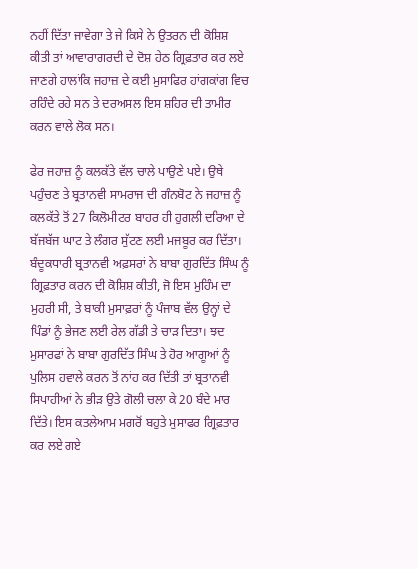ਨਹੀਂ ਦਿੱਤਾ ਜਾਵੇਗਾ ਤੇ ਜੇ ਕਿਸੇ ਨੇ ਉਤਰਨ ਦੀ ਕੋਸ਼ਿਸ਼ ਕੀਤੀ ਤਾਂ ਆਵਾਰਾਗਰਦੀ ਦੇ ਦੋਸ਼ ਹੇਠ ਗ੍ਰਿਫ਼ਤਾਰ ਕਰ ਲਏ ਜਾਣਗੇ ਹਾਲਾਂਕਿ ਜਹਾਜ਼ ਦੇ ਕਈ ਮੁਸਾਫਿਰ ਹਾਂਗਕਾਂਗ ਵਿਚ ਰਹਿੰਦੇ ਰਹੇ ਸਨ ਤੇ ਦਰਅਸਲ ਇਸ ਸ਼ਹਿਰ ਦੀ ਤਾਮੀਰ ਕਰਨ ਵਾਲੇ ਲੋਕ ਸਨ।

ਫੇਰ ਜਹਾਜ਼ ਨੂੰ ਕਲਕੱਤੇ ਵੱਲ ਚਾਲੇ ਪਾਉਣੇ ਪਏ। ਉਥੇ ਪਹੁੰਚਣ ਤੇ ਬ੍ਰਤਾਨਵੀ ਸਾਮਰਾਜ ਦੀ ਗੰਨਬੋਟ ਨੇ ਜਹਾਜ਼ ਨੂੰ ਕਲਕੱਤੇ ਤੋਂ 27 ਕਿਲੋਮੀਟਰ ਬਾਹਰ ਹੀ ਹੁਗਲੀ ਦਰਿਆ ਦੇ ਬੱਜਬੱਜ ਘਾਟ ਤੇ ਲੰਗਰ ਸੁੱਟਣ ਲਈ ਮਜਬੂਰ ਕਰ ਦਿੱਤਾ। ਬੰਦੂਕਧਾਰੀ ਬ੍ਰਤਾਨਵੀ ਅਫ਼ਸਰਾਂ ਨੇ ਬਾਬਾ ਗੁਰਦਿੱਤ ਸਿੰਘ ਨੂੰ ਗ੍ਰਿਫ਼ਤਾਰ ਕਰਨ ਦੀ ਕੋਸ਼ਿਸ਼ ਕੀਤੀ, ਜੋ ਇਸ ਮੁਹਿੰਮ ਦਾ ਮੁਹਰੀ ਸੀ, ਤੇ ਬਾਕੀ ਮੁਸਾਫ਼ਰਾਂ ਨੂੰ ਪੰਜਾਬ ਵੱਲ ਉਨ੍ਹਾਂ ਦੇ ਪਿੰਡਾਂ ਨੂੰ ਭੇਜਣ ਲਈ ਰੇਲ ਗੱਡੀ ਤੇ ਚਾੜ ਦਿਤਾ। ਝਦ ਮੁਸਾਰਫਾਂ ਨੇ ਬਾਬਾ ਗੁਰਦਿੱਤ ਸਿੰਘ ਤੇ ਹੋਰ ਆਗੂਆਂ ਨੂੰ ਪੁਲਿਸ ਹਵਾਲੇ ਕਰਨ ਤੋਂ ਨਾਂਹ ਕਰ ਦਿੱਤੀ ਤਾਂ ਬ੍ਰਤਾਨਵੀ ਸਿਪਾਹੀਆਂ ਨੇ ਭੀੜ ਉਤੇ ਗੋਲੀ ਚਲਾ ਕੇ 20 ਬੰਦੇ ਮਾਰ ਦਿੱਤੇ। ਇਸ ਕਤਲੇਆਮ ਮਗਰੋਂ ਬਹੁਤੇ ਮੁਸਾਫਰ ਗ੍ਰਿਫ਼ਤਾਰ ਕਰ ਲਏ ਗਏ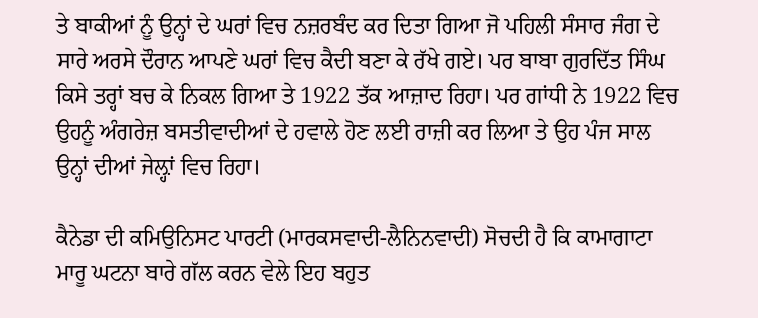ਤੇ ਬਾਕੀਆਂ ਨੂੰ ਉਨ੍ਹਾਂ ਦੇ ਘਰਾਂ ਵਿਚ ਨਜ਼ਰਬੰਦ ਕਰ ਦਿਤਾ ਗਿਆ ਜੋ ਪਹਿਲੀ ਸੰਸਾਰ ਜੰਗ ਦੇ ਸਾਰੇ ਅਰਸੇ ਦੌਰਾਨ ਆਪਣੇ ਘਰਾਂ ਵਿਚ ਕੈਦੀ ਬਣਾ ਕੇ ਰੱਖੇ ਗਏ। ਪਰ ਬਾਬਾ ਗੁਰਦਿੱਤ ਸਿੰਘ ਕਿਸੇ ਤਰ੍ਹਾਂ ਬਚ ਕੇ ਨਿਕਲ ਗਿਆ ਤੇ 1922 ਤੱਕ ਆਜ਼ਾਦ ਰਿਹਾ। ਪਰ ਗਾਂਧੀ ਨੇ 1922 ਵਿਚ ਉਹਨੂੰ ਅੰਗਰੇਜ਼ ਬਸਤੀਵਾਦੀਆਂ ਦੇ ਹਵਾਲੇ ਹੋਣ ਲਈ ਰਾਜ਼ੀ ਕਰ ਲਿਆ ਤੇ ਉਹ ਪੰਜ ਸਾਲ ਉਨ੍ਹਾਂ ਦੀਆਂ ਜੇਲ਼੍ਹਾਂ ਵਿਚ ਰਿਹਾ।

ਕੈਨੇਡਾ ਦੀ ਕਮਿਉਨਿਸਟ ਪਾਰਟੀ (ਮਾਰਕਸਵਾਦੀ-ਲੈਨਿਨਵਾਦੀ) ਸੋਚਦੀ ਹੈ ਕਿ ਕਾਮਾਗਾਟਾ ਮਾਰੂ ਘਟਨਾ ਬਾਰੇ ਗੱਲ ਕਰਨ ਵੇਲੇ ਇਹ ਬਹੁਤ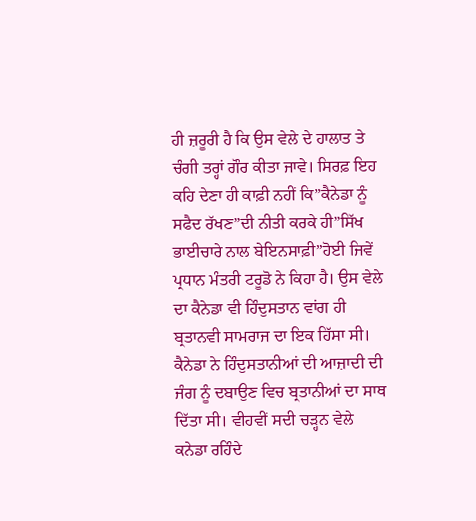ਹੀ ਜ਼ਰੂਰੀ ਹੈ ਕਿ ਉਸ ਵੇਲੇ ਦੇ ਹਾਲਾਤ ਤੇ ਚੰਗੀ ਤਰ੍ਹਾਂ ਗੌਰ ਕੀਤਾ ਜਾਵੇ। ਸਿਰਫ਼ ਇਹ ਕਹਿ ਦੇਣਾ ਹੀ ਕਾਫ਼ੀ ਨਹੀਂ ਕਿ”ਕੈਨੇਡਾ ਨੂੰ ਸਫੈਦ ਰੱਖਣ”ਦੀ ਨੀਤੀ ਕਰਕੇ ਹੀ”ਸਿੱਖ ਭਾਈਚਾਰੇ ਨਾਲ ਬੇਇਨਸਾਫ਼ੀ”ਹੋਈ ਜਿਵੇਂ ਪ੍ਰਧਾਨ ਮੰਤਰੀ ਟਰੂਡੋ ਨੇ ਕਿਹਾ ਹੈ। ਉਸ ਵੇਲੇ ਦਾ ਕੈਨੇਡਾ ਵੀ ਹਿੰਦੁਸਤਾਨ ਵਾਂਗ ਹੀ ਬ੍ਰਤਾਨਵੀ ਸਾਮਰਾਜ ਦਾ ਇਕ ਹਿੱਸਾ ਸੀ। ਕੈਨੇਡਾ ਨੇ ਹਿੰਦੁਸਤਾਨੀਆਂ ਦੀ ਆਜ਼ਾਦੀ ਦੀ ਜੰਗ ਨੂੰ ਦਬਾਉਣ ਵਿਚ ਬ੍ਰਤਾਨੀਆਂ ਦਾ ਸਾਥ ਦਿੱਤਾ ਸੀ। ਵੀਹਵੀਂ ਸਦੀ ਚੜ੍ਹਨ ਵੇਲੇ ਕਨੇਡਾ ਰਹਿੰਦੇ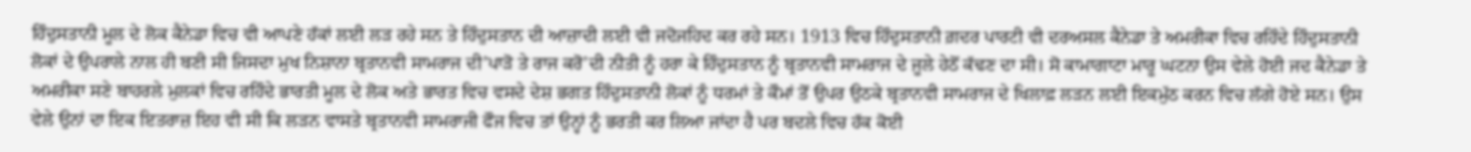ਹਿੰਦੁਸਤਾਨੀ ਮੂਲ ਦੇ ਲੋਕ ਕੈਨੇਡਾ ਵਿਚ ਵੀ ਆਪਣੇ ਹੱਕਾਂ ਲਈ ਲੜ ਰਹੇ ਸਨ ਤੇ ਹਿੰਦੁਸਤਾਨ ਦੀ ਆਜ਼ਾਦੀ ਲਈ ਵੀ ਜਦੋਜਹਿਦ ਕਰ ਰਹੇ ਸਨ। 1913 ਵਿਚ ਹਿੰਦੁਸਤਾਨੀ ਗ਼ਦਰ ਪਾਰਟੀ ਵੀ ਦਰਅਸਲ ਕੈਨੇਡਾ ਤੇ ਅਮਰੀਕਾ ਵਿਚ ਰਹਿੰਦੇ ਹਿੰਦੁਸਤਾਨੀ ਲੋਕਾਂ ਦੇ ਉਪਰਾਲੇ ਨਾਲ ਹੀ ਬਣੀ ਸੀ ਜਿਸਦਾ ਮੁਖ ਨਿਸ਼ਾਨਾ ਬ੍ਰਤਾਨਵੀ ਸਾਮਰਾਜ ਦੀ’ਪਾੜੋ ਤੇ ਰਾਜ ਕਰੋ’ਦੀ ਨੀਤੀ ਨੂੰ ਹਰਾ ਕੇ ਹਿੰਦੁਸਤਾਨ ਨੂੰ ਬ੍ਰਤਾਨਵੀ ਸਾਮਰਾਜ ਦੇ ਜੂਲੇ ਹੇਠੋਂ ਕੱਢਣ ਦਾ ਸੀ। ਸੋ ਕਾਮਾਗਾਟਾ ਮਾਰੂ ਘਟਨਾ ਉਸ ਵੇਲੇ ਹੋਈ ਜਦ ਕੈਨੇਡਾ ਤੇ ਅਮਰੀਕਾ ਸਣੇ ਬਾਹਰਲੇ ਮੁਲਕਾਂ ਵਿਚ ਰਹਿੰਦੇ ਭਾਰਤੀ ਮੂਲ ਦੇ ਲੋਕ ਅਤੇ ਭਾਰਤ ਵਿਚ ਵਸਦੇ ਦੇਸ਼ ਭਗਤ ਹਿੰਦੁਸਤਾਨੀ ਲੋਕਾਂ ਨੂੰ ਧਰਮਾਂ ਤੇ ਕੌਮਾਂ ਤੋਂ ਉਪਰ ਉਠਕੇ ਬ੍ਰਤਾਨਵੀ ਸਾਮਰਾਜ ਦੇ ਖਿਲਾਫ਼ ਲੜਨ ਲਈ ਇਕਮੁੱਠ ਕਰਨ ਵਿਚ ਲੱਗੇ ਹੋਏ ਸਨ। ਉਸ ਵੇਲੇ ਉਨਾਂ ਦਾ ਇਕ ਇਤਰਾਜ਼ ਇਹ ਵੀ ਸੀ ਕਿ ਲੜਨ ਵਾਸਤੇ ਬ੍ਰਤਾਨਵੀ ਸਾਮਰਾਜੀ ਫੌਜ ਵਿਚ ਤਾਂ ਉਨ੍ਹਾਂ ਨੂੰ ਭਰਤੀ ਕਰ ਲਿਆ ਜਾਂਦਾ ਹੈ ਪਰ ਬਦਲੇ ਵਿਚ ਹੱਕ ਕੋਈ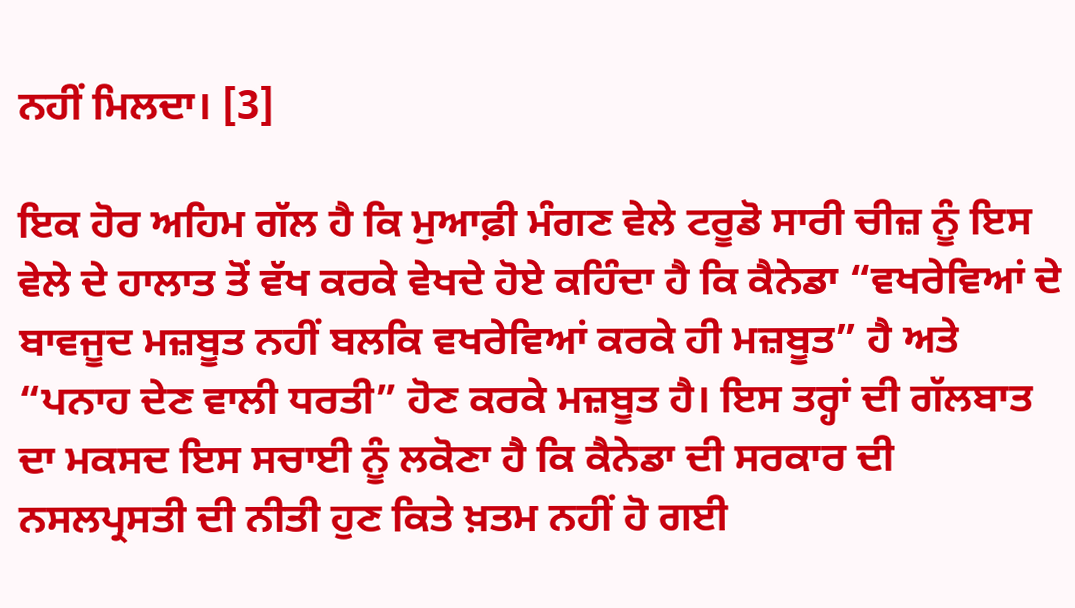ਨਹੀਂ ਮਿਲਦਾ। [3]

ਇਕ ਹੋਰ ਅਹਿਮ ਗੱਲ ਹੈ ਕਿ ਮੁਆਫ਼ੀ ਮੰਗਣ ਵੇਲੇ ਟਰੂਡੋ ਸਾਰੀ ਚੀਜ਼ ਨੂੰ ਇਸ ਵੇਲੇ ਦੇ ਹਾਲਾਤ ਤੋਂ ਵੱਖ ਕਰਕੇ ਵੇਖਦੇ ਹੋਏ ਕਹਿੰਦਾ ਹੈ ਕਿ ਕੈਨੇਡਾ “ਵਖਰੇਵਿਆਂ ਦੇ ਬਾਵਜੂਦ ਮਜ਼ਬੂਤ ਨਹੀਂ ਬਲਕਿ ਵਖਰੇਵਿਆਂ ਕਰਕੇ ਹੀ ਮਜ਼ਬੂਤ” ਹੈ ਅਤੇ “ਪਨਾਹ ਦੇਣ ਵਾਲੀ ਧਰਤੀ” ਹੋਣ ਕਰਕੇ ਮਜ਼ਬੂਤ ਹੈ। ਇਸ ਤਰ੍ਹਾਂ ਦੀ ਗੱਲਬਾਤ ਦਾ ਮਕਸਦ ਇਸ ਸਚਾਈ ਨੂੰ ਲਕੋਣਾ ਹੈ ਕਿ ਕੈਨੇਡਾ ਦੀ ਸਰਕਾਰ ਦੀ ਨਸਲਪ੍ਰਸਤੀ ਦੀ ਨੀਤੀ ਹੁਣ ਕਿਤੇ ਖ਼ਤਮ ਨਹੀਂ ਹੋ ਗਈ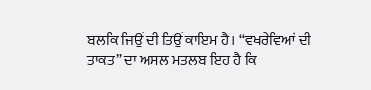ਬਲਕਿ ਜਿਉਂ ਦੀ ਤਿਉਂ ਕਾਇਮ ਹੈ। “ਵਖਰੇਵਿਆਂ ਦੀ ਤਾਕਤ” ਦਾ ਅਸਲ ਮਤਲਬ ਇਹ ਹੈ ਕਿ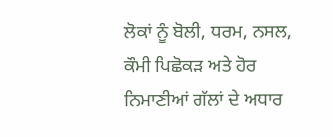ਲੋਕਾਂ ਨੂੰ ਬੋਲੀ, ਧਰਮ, ਨਸਲ, ਕੌਮੀ ਪਿਛੋਕੜ ਅਤੇ ਹੋਰ ਨਿਮਾਣੀਆਂ ਗੱਲਾਂ ਦੇ ਅਧਾਰ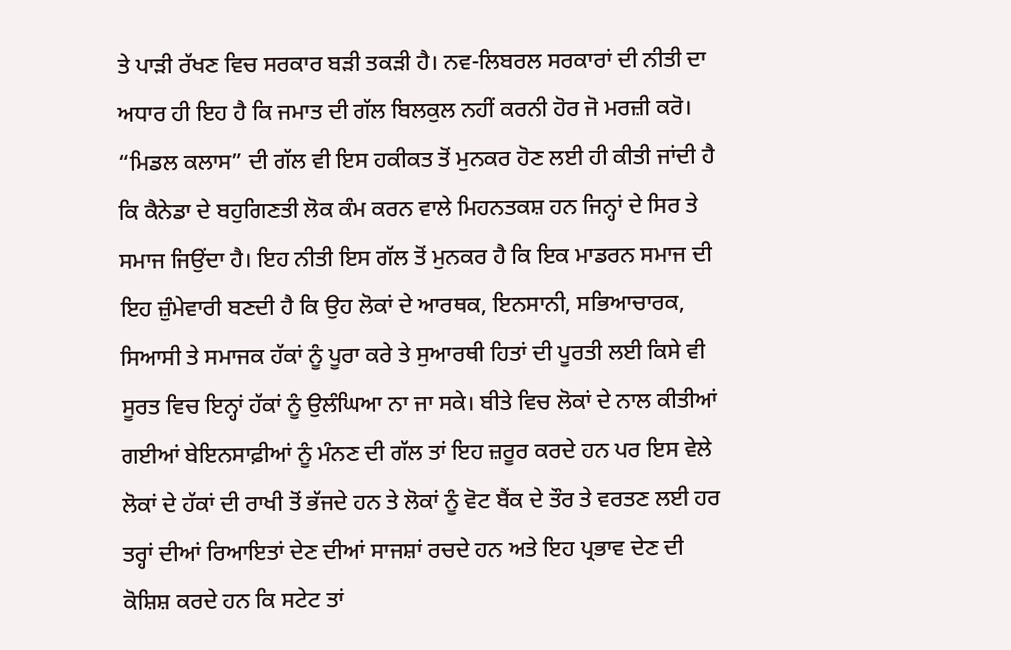ਤੇ ਪਾੜੀ ਰੱਖਣ ਵਿਚ ਸਰਕਾਰ ਬੜੀ ਤਕੜੀ ਹੈ। ਨਵ-ਲਿਬਰਲ ਸਰਕਾਰਾਂ ਦੀ ਨੀਤੀ ਦਾ ਅਧਾਰ ਹੀ ਇਹ ਹੈ ਕਿ ਜਮਾਤ ਦੀ ਗੱਲ ਬਿਲਕੁਲ ਨਹੀਂ ਕਰਨੀ ਹੋਰ ਜੋ ਮਰਜ਼ੀ ਕਰੋ। “ਮਿਡਲ ਕਲਾਸ” ਦੀ ਗੱਲ ਵੀ ਇਸ ਹਕੀਕਤ ਤੋਂ ਮੁਨਕਰ ਹੋਣ ਲਈ ਹੀ ਕੀਤੀ ਜਾਂਦੀ ਹੈ ਕਿ ਕੈਨੇਡਾ ਦੇ ਬਹੁਗਿਣਤੀ ਲੋਕ ਕੰਮ ਕਰਨ ਵਾਲੇ ਮਿਹਨਤਕਸ਼ ਹਨ ਜਿਨ੍ਹਾਂ ਦੇ ਸਿਰ ਤੇ ਸਮਾਜ ਜਿਉਂਦਾ ਹੈ। ਇਹ ਨੀਤੀ ਇਸ ਗੱਲ ਤੋਂ ਮੁਨਕਰ ਹੈ ਕਿ ਇਕ ਮਾਡਰਨ ਸਮਾਜ ਦੀ ਇਹ ਜ਼ੁੰਮੇਵਾਰੀ ਬਣਦੀ ਹੈ ਕਿ ਉਹ ਲੋਕਾਂ ਦੇ ਆਰਥਕ, ਇਨਸਾਨੀ, ਸਭਿਆਚਾਰਕ, ਸਿਆਸੀ ਤੇ ਸਮਾਜਕ ਹੱਕਾਂ ਨੂੰ ਪੂਰਾ ਕਰੇ ਤੇ ਸੁਆਰਥੀ ਹਿਤਾਂ ਦੀ ਪੂਰਤੀ ਲਈ ਕਿਸੇ ਵੀ ਸੂਰਤ ਵਿਚ ਇਨ੍ਹਾਂ ਹੱਕਾਂ ਨੂੰ ਉਲੰਘਿਆ ਨਾ ਜਾ ਸਕੇ। ਬੀਤੇ ਵਿਚ ਲੋਕਾਂ ਦੇ ਨਾਲ ਕੀਤੀਆਂ ਗਈਆਂ ਬੇਇਨਸਾਫ਼ੀਆਂ ਨੂੰ ਮੰਨਣ ਦੀ ਗੱਲ ਤਾਂ ਇਹ ਜ਼ਰੂਰ ਕਰਦੇ ਹਨ ਪਰ ਇਸ ਵੇਲੇ ਲੋਕਾਂ ਦੇ ਹੱਕਾਂ ਦੀ ਰਾਖੀ ਤੋਂ ਭੱਜਦੇ ਹਨ ਤੇ ਲੋਕਾਂ ਨੂੰ ਵੋਟ ਬੈਂਕ ਦੇ ਤੌਰ ਤੇ ਵਰਤਣ ਲਈ ਹਰ ਤਰ੍ਹਾਂ ਦੀਆਂ ਰਿਆਇਤਾਂ ਦੇਣ ਦੀਆਂ ਸਾਜਸ਼ਾਂ ਰਚਦੇ ਹਨ ਅਤੇ ਇਹ ਪ੍ਰਭਾਵ ਦੇਣ ਦੀ ਕੋਸ਼ਿਸ਼ ਕਰਦੇ ਹਨ ਕਿ ਸਟੇਟ ਤਾਂ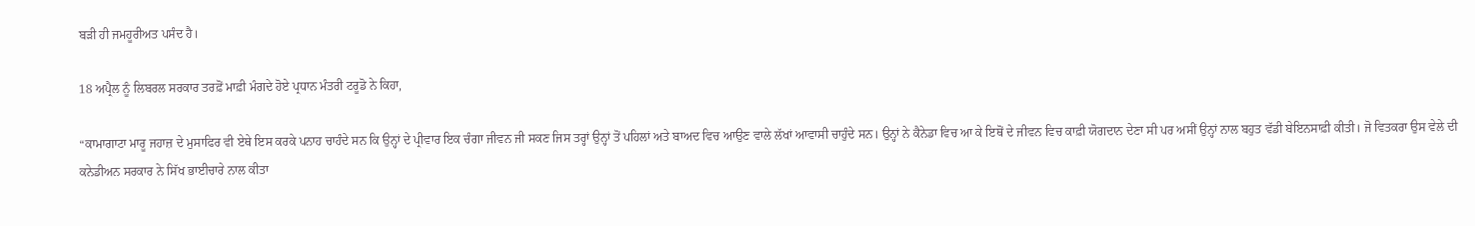ਬੜੀ ਹੀ ਜਮਹੂਰੀਅਤ ਪਸੰਦ ਹੈ।

18 ਅਪ੍ਰੈਲ ਨੂੰ ਲਿਬਰਲ ਸਰਕਾਰ ਤਰਫ਼ੋਂ ਮਾਫ਼ੀ ਮੰਗਦੇ ਹੋਏ ਪ੍ਰਧਾਨ ਮੰਤਰੀ ਟਰੂਡੋ ਨੇ ਕਿਹਾ,

“ਕਾਮਾਗਾਟਾ ਮਾਰੂ ਜਹਾਜ਼ ਦੇ ਮੁਸਾਫਿਰ ਵੀ ਏਥੇ ਇਸ ਕਰਕੇ ਪਨਾਹ ਚਾਹੰਦੇ ਸਨ ਕਿ ਉਨ੍ਹਾਂ ਦੇ ਪ੍ਰੀਵਾਰ ਇਕ ਚੰਗਾ ਜੀਵਨ ਜੀ ਸਕਣ ਜਿਸ ਤਰ੍ਹਾਂ ਉਨ੍ਹਾਂ ਤੋਂ ਪਹਿਲਾਂ ਅਤੇ ਬਾਅਦ ਵਿਚ ਆਉਣ ਵਾਲੇ ਲੱਖਾਂ ਆਵਾਸੀ ਚਾਹੁੰਦੇ ਸਨ। ਉਨ੍ਹਾਂ ਨੇ ਕੈਨੇਡਾ ਵਿਚ ਆ ਕੇ ਇਥੋਂ ਦੇ ਜੀਵਨ ਵਿਚ ਕਾਫ਼ੀ ਯੋਗਦਾਨ ਦੇਣਾ ਸੀ ਪਰ ਅਸੀਂ ਉਨ੍ਹਾਂ ਨਾਲ ਬਹੁਤ ਵੱਡੀ ਬੇਇਨਸਾਫ਼ੀ ਕੀਤੀ। ਜੋ ਵਿਤਕਰਾ ਉਸ ਵੇਲੇ ਦੀ ਕਨੇਡੀਅਨ ਸਰਕਾਰ ਨੇ ਸਿੱਖ ਭਾਈਚਾਰੇ ਨਾਲ ਕੀਤਾ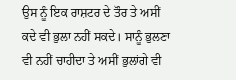ਉਸ ਨੂੰ ਇਕ ਰਾਸ਼ਟਰ ਦੇ ਤੌਰ ਤੇ ਅਸੀਂ ਕਦੇ ਵੀ ਭੁਲਾ ਨਹੀਂ ਸਕਦੇ। ਸਾਨੂੰ ਭੁਲਣਾ ਵੀ ਨਹੀਂ ਚਾਹੀਦਾ ਤੇ ਅਸੀਂ ਭੁਲਾਂਗੇ ਵੀ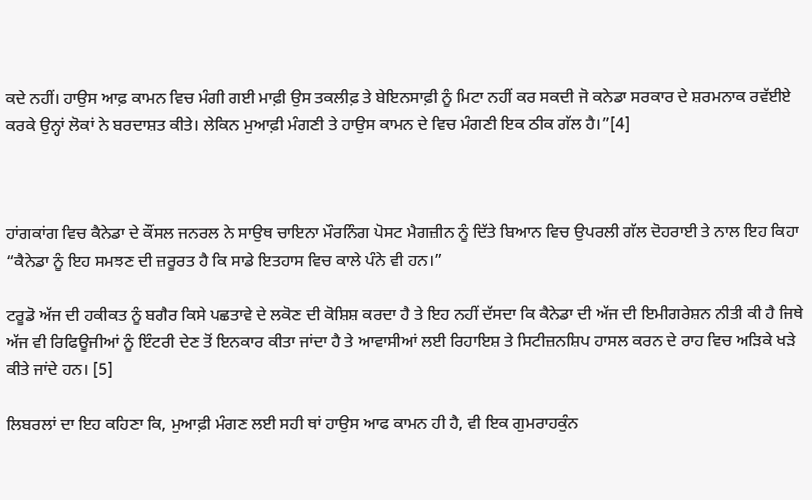ਕਦੇ ਨਹੀਂ। ਹਾਉਸ ਆਫ਼ ਕਾਮਨ ਵਿਚ ਮੰਗੀ ਗਈ ਮਾਫ਼ੀ ਉਸ ਤਕਲੀਫ਼ ਤੇ ਬੇਇਨਸਾਫ਼ੀ ਨੂੰ ਮਿਟਾ ਨਹੀਂ ਕਰ ਸਕਦੀ ਜੋ ਕਨੇਡਾ ਸਰਕਾਰ ਦੇ ਸ਼ਰਮਨਾਕ ਰਵੱਈਏ ਕਰਕੇ ਉਨ੍ਹਾਂ ਲੋਕਾਂ ਨੇ ਬਰਦਾਸ਼ਤ ਕੀਤੇ। ਲੇਕਿਨ ਮੁਆਫ਼ੀ ਮੰਗਣੀ ਤੇ ਹਾਉਸ ਕਾਮਨ ਦੇ ਵਿਚ ਮੰਗਣੀ ਇਕ ਠੀਕ ਗੱਲ ਹੈ।”[4]



ਹਾਂਗਕਾਂਗ ਵਿਚ ਕੈਨੇਡਾ ਦੇ ਕੌਂਸਲ ਜਨਰਲ ਨੇ ਸਾਉਥ ਚਾਇਨਾ ਮੌਰਨਿੰਗ ਪੋਸਟ ਮੈਗਜ਼ੀਨ ਨੂੰ ਦਿੱਤੇ ਬਿਆਨ ਵਿਚ ਉਪਰਲੀ ਗੱਲ ਦੋਹਰਾਈ ਤੇ ਨਾਲ ਇਹ ਕਿਹਾ “ਕੈਨੇਡਾ ਨੂੰ ਇਹ ਸਮਝਣ ਦੀ ਜ਼ਰੂਰਤ ਹੈ ਕਿ ਸਾਡੇ ਇਤਹਾਸ ਵਿਚ ਕਾਲੇ ਪੰਨੇ ਵੀ ਹਨ।”

ਟਰੂਡੋ ਅੱਜ ਦੀ ਹਕੀਕਤ ਨੂੰ ਬਗੈਰ ਕਿਸੇ ਪਛਤਾਵੇ ਦੇ ਲਕੋਣ ਦੀ ਕੋਸ਼ਿਸ਼ ਕਰਦਾ ਹੈ ਤੇ ਇਹ ਨਹੀਂ ਦੱਸਦਾ ਕਿ ਕੈਨੇਡਾ ਦੀ ਅੱਜ ਦੀ ਇਮੀਗਰੇਸ਼ਨ ਨੀਤੀ ਕੀ ਹੈ ਜਿਥੇ ਅੱਜ ਵੀ ਰਿਫਿਊਜੀਆਂ ਨੂੰ ਇੰਟਰੀ ਦੇਣ ਤੋਂ ਇਨਕਾਰ ਕੀਤਾ ਜਾਂਦਾ ਹੈ ਤੇ ਆਵਾਸੀਆਂ ਲਈ ਰਿਹਾਇਸ਼ ਤੇ ਸਿਟੀਜ਼ਨਸ਼ਿਪ ਹਾਸਲ ਕਰਨ ਦੇ ਰਾਹ ਵਿਚ ਅੜਿਕੇ ਖੜੇ ਕੀਤੇ ਜਾਂਦੇ ਹਨ। [5]

ਲਿਬਰਲਾਂ ਦਾ ਇਹ ਕਹਿਣਾ ਕਿ, ਮੁਆਫ਼ੀ ਮੰਗਣ ਲਈ ਸਹੀ ਥਾਂ ਹਾਉਸ ਆਫ ਕਾਮਨ ਹੀ ਹੈ, ਵੀ ਇਕ ਗੁਮਰਾਹਕੁੰਨ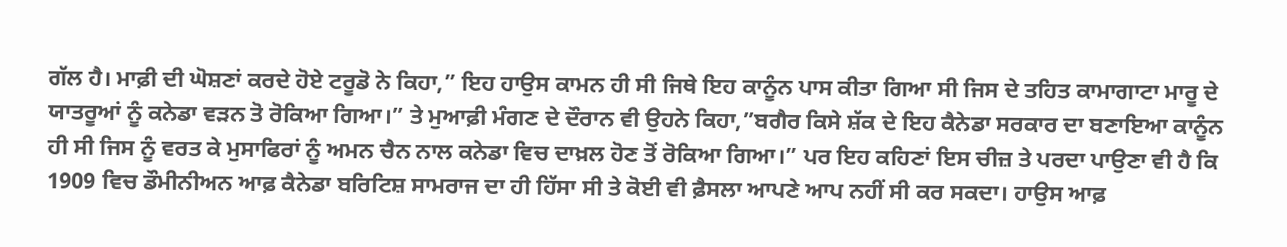ਗੱਲ ਹੈ। ਮਾਫ਼ੀ ਦੀ ਘੋਸ਼ਣਾਂ ਕਰਦੇ ਹੋਏ ਟਰੂਡੋ ਨੇ ਕਿਹਾ,” ਇਹ ਹਾਉਸ ਕਾਮਨ ਹੀ ਸੀ ਜਿਥੇ ਇਹ ਕਾਨੂੰਨ ਪਾਸ ਕੀਤਾ ਗਿਆ ਸੀ ਜਿਸ ਦੇ ਤਹਿਤ ਕਾਮਾਗਾਟਾ ਮਾਰੂ ਦੇ ਯਾਤਰੂਆਂ ਨੂੰ ਕਨੇਡਾ ਵੜਨ ਤੋ ਰੋਕਿਆ ਗਿਆ।” ਤੇ ਮੁਆਫ਼ੀ ਮੰਗਣ ਦੇ ਦੌਰਾਨ ਵੀ ਉਹਨੇ ਕਿਹਾ,”ਬਗੈਰ ਕਿਸੇ ਸ਼ੱਕ ਦੇ ਇਹ ਕੈਨੇਡਾ ਸਰਕਾਰ ਦਾ ਬਣਾਇਆ ਕਾਨੂੰਨ ਹੀ ਸੀ ਜਿਸ ਨੂੰ ਵਰਤ ਕੇ ਮੁਸਾਫਿਰਾਂ ਨੂੰ ਅਮਨ ਚੈਨ ਨਾਲ ਕਨੇਡਾ ਵਿਚ ਦਾਖ਼ਲ ਹੋਣ ਤੋਂ ਰੋਕਿਆ ਗਿਆ।” ਪਰ ਇਹ ਕਹਿਣਾਂ ਇਸ ਚੀਜ਼ ਤੇ ਪਰਦਾ ਪਾਉਣਾ ਵੀ ਹੈ ਕਿ 1909 ਵਿਚ ਡੌਮੀਨੀਅਨ ਆਫ਼ ਕੈਨੇਡਾ ਬਰਿਟਿਸ਼ ਸਾਮਰਾਜ ਦਾ ਹੀ ਹਿੱਸਾ ਸੀ ਤੇ ਕੋਈ ਵੀ ਫ਼ੈਸਲਾ ਆਪਣੇ ਆਪ ਨਹੀਂ ਸੀ ਕਰ ਸਕਦਾ। ਹਾਉਸ ਆਫ਼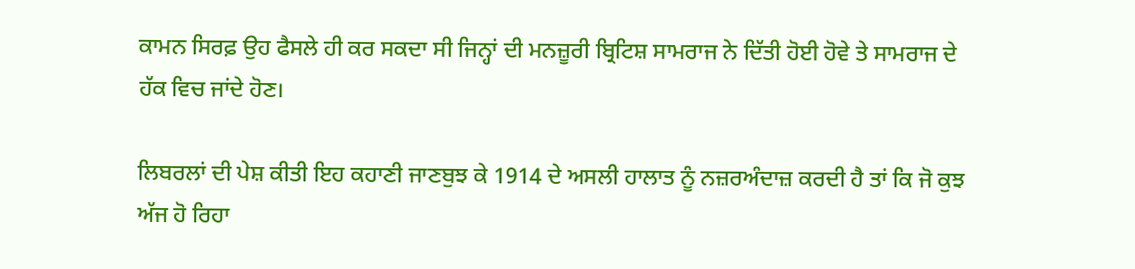ਕਾਮਨ ਸਿਰਫ਼ ਉਹ ਫੈਸਲੇ ਹੀ ਕਰ ਸਕਦਾ ਸੀ ਜਿਨ੍ਹਾਂ ਦੀ ਮਨਜ਼ੂਰੀ ਬ੍ਰਿਟਿਸ਼ ਸਾਮਰਾਜ ਨੇ ਦਿੱਤੀ ਹੋਈ ਹੋਵੇ ਤੇ ਸਾਮਰਾਜ ਦੇ ਹੱਕ ਵਿਚ ਜਾਂਦੇ ਹੋਣ।

ਲਿਬਰਲਾਂ ਦੀ ਪੇਸ਼ ਕੀਤੀ ਇਹ ਕਹਾਣੀ ਜਾਣਬੁਝ ਕੇ 1914 ਦੇ ਅਸਲੀ ਹਾਲਾਤ ਨੂੰ ਨਜ਼ਰਅੰਦਾਜ਼ ਕਰਦੀ ਹੈ ਤਾਂ ਕਿ ਜੋ ਕੁਝ ਅੱਜ ਹੋ ਰਿਹਾ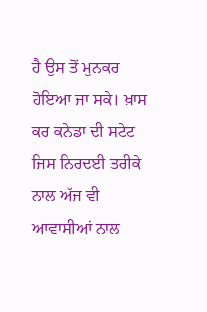ਹੈ ਉਸ ਤੋਂ ਮੁਨਕਰ ਹੋਇਆ ਜਾ ਸਕੇ। ਖ਼ਾਸ ਕਰ ਕਨੇਡਾ ਦੀ ਸਟੇਟ ਜਿਸ ਨਿਰਦਈ ਤਰੀਕੇ ਨਾਲ ਅੱਜ ਵੀ ਆਵਾਸੀਆਂ ਨਾਲ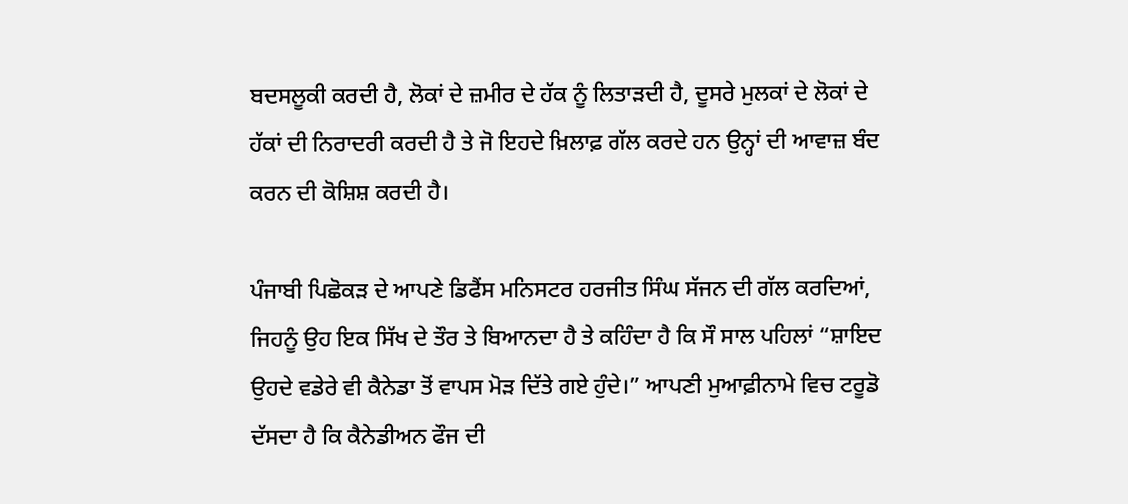ਬਦਸਲੂਕੀ ਕਰਦੀ ਹੈ, ਲੋਕਾਂ ਦੇ ਜ਼ਮੀਰ ਦੇ ਹੱਕ ਨੂੰ ਲਿਤਾੜਦੀ ਹੈ, ਦੂਸਰੇ ਮੁਲਕਾਂ ਦੇ ਲੋਕਾਂ ਦੇ ਹੱਕਾਂ ਦੀ ਨਿਰਾਦਰੀ ਕਰਦੀ ਹੈ ਤੇ ਜੋ ਇਹਦੇ ਖ਼ਿਲਾਫ਼ ਗੱਲ ਕਰਦੇ ਹਨ ਉਨ੍ਹਾਂ ਦੀ ਆਵਾਜ਼ ਬੰਦ ਕਰਨ ਦੀ ਕੋਸ਼ਿਸ਼ ਕਰਦੀ ਹੈ।

ਪੰਜਾਬੀ ਪਿਛੋਕੜ ਦੇ ਆਪਣੇ ਡਿਫੈਂਸ ਮਨਿਸਟਰ ਹਰਜੀਤ ਸਿੰਘ ਸੱਜਨ ਦੀ ਗੱਲ ਕਰਦਿਆਂ, ਜਿਹਨੂੰ ਉਹ ਇਕ ਸਿੱਖ ਦੇ ਤੌਰ ਤੇ ਬਿਆਨਦਾ ਹੈ ਤੇ ਕਹਿੰਦਾ ਹੈ ਕਿ ਸੌ ਸਾਲ ਪਹਿਲਾਂ “ਸ਼ਾਇਦ ਉਹਦੇ ਵਡੇਰੇ ਵੀ ਕੈਨੇਡਾ ਤੋਂ ਵਾਪਸ ਮੋੜ ਦਿੱਤੇ ਗਏ ਹੁੰਦੇ।” ਆਪਣੀ ਮੁਆਫ਼ੀਨਾਮੇ ਵਿਚ ਟਰੂਡੋ ਦੱਸਦਾ ਹੈ ਕਿ ਕੈਨੇਡੀਅਨ ਫੌਜ ਦੀ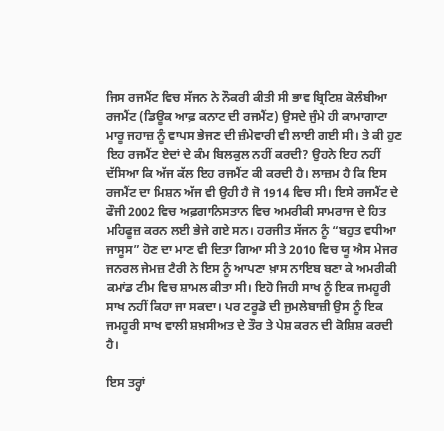ਜਿਸ ਰਜਮੈਂਟ ਵਿਚ ਸੱਜਨ ਨੇ ਨੌਕਰੀ ਕੀਤੀ ਸੀ ਭਾਵ ਬ੍ਰਿਟਿਸ਼ ਕੋਲੰਬੀਆ ਰਜਮੈਂਟ (ਡਿਊਕ ਆਫ਼ ਕਨਾਟ ਦੀ ਰਜਮੈਂਟ) ਉਸਦੇ ਜੁੰਮੇ ਹੀ ਕਾਮਾਗਾਟਾ ਮਾਰੂ ਜਹਾਜ਼ ਨੂੰ ਵਾਪਸ ਭੇਜਣ ਦੀ ਜ਼ੰਮੇਵਾਰੀ ਵੀ ਲਾਈ ਗਈ ਸੀ। ਤੇ ਕੀ ਹੁਣ ਇਹ ਰਜਮੈਂਟ ਏਦਾਂ ਦੇ ਕੰਮ ਬਿਲਕੁਲ ਨਹੀਂ ਕਰਦੀ? ਉਹਨੇ ਇਹ ਨਹੀਂ ਦੱਸਿਆ ਕਿ ਅੱਜ ਕੱਲ ਇਹ ਰਜਮੈਂਟ ਕੀ ਕਰਦੀ ਹੈ। ਲਾਜ਼ਮ ਹੈ ਕਿ ਇਸ ਰਜਮੈਂਟ ਦਾ ਮਿਸ਼ਨ ਅੱਜ ਵੀ ਉਹੀ ਹੈ ਜੋ 1914 ਵਿਚ ਸੀ। ਇਸੇ ਰਜਮੈਂਟ ਦੇ ਫੌਜੀ 2002 ਵਿਚ ਅਫ਼ਗਾਨਿਸਤਾਨ ਵਿਚ ਅਮਰੀਕੀ ਸਾਮਰਾਜ ਦੇ ਹਿਤ ਮਹਿਫੂਜ਼ ਕਰਨ ਲਈ ਭੇਜੇ ਗਏ ਸਨ। ਹਰਜੀਤ ਸੱਜਨ ਨੂੰ “ਬਹੁਤ ਵਧੀਆ ਜਾਸੂਸ” ਹੋਣ ਦਾ ਮਾਣ ਵੀ ਦਿਤਾ ਗਿਆ ਸੀ ਤੇ 2010 ਵਿਚ ਯੂ ਐਸ ਮੇਜਰ ਜਨਰਲ ਜੇਮਜ਼ ਟੈਰੀ ਨੇ ਇਸ ਨੂੰ ਆਪਣਾ ਖ਼ਾਸ ਨਾਇਬ ਬਣਾ ਕੇ ਅਮਰੀਕੀ ਕਮਾਂਡ ਟੀਮ ਵਿਚ ਸ਼ਾਮਲ ਕੀਤਾ ਸੀ। ਇਹੋ ਜਿਹੀ ਸਾਖ ਨੂੰ ਇਕ ਜਮਹੂਰੀ ਸਾਖ ਨਹੀਂ ਕਿਹਾ ਜਾ ਸਕਦਾ। ਪਰ ਟਰੂਡੋ ਦੀ ਜੁਮਲੇਬਾਜ਼ੀ ਉਸ ਨੂੰ ਇਕ ਜਮਹੂਰੀ ਸਾਖ ਵਾਲੀ ਸ਼ਖ਼ਸੀਅਤ ਦੇ ਤੌਰ ਤੇ ਪੇਸ਼ ਕਰਨ ਦੀ ਕੋਸ਼ਿਸ਼ ਕਰਦੀ ਹੈ।

ਇਸ ਤਰ੍ਹਾਂ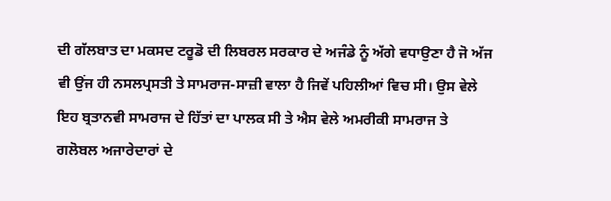ਦੀ ਗੱਲਬਾਤ ਦਾ ਮਕਸਦ ਟਰੂਡੋ ਦੀ ਲਿਬਰਲ ਸਰਕਾਰ ਦੇ ਅਜੰਡੇ ਨੂੰ ਅੱਗੇ ਵਧਾਉਣਾ ਹੈ ਜੋ ਅੱਜ ਵੀ ਉਂਜ ਹੀ ਨਸਲਪ੍ਰਸਤੀ ਤੇ ਸਾਮਰਾਜ-ਸਾਜ਼ੀ ਵਾਲਾ ਹੈ ਜਿਵੇਂ ਪਹਿਲੀਆਂ ਵਿਚ ਸੀ। ਉਸ ਵੇਲੇ ਇਹ ਬ੍ਰਤਾਨਵੀ ਸਾਮਰਾਜ ਦੇ ਹਿੱਤਾਂ ਦਾ ਪਾਲਕ ਸੀ ਤੇ ਐਸ ਵੇਲੇ ਅਮਰੀਕੀ ਸਾਮਰਾਜ ਤੇ ਗਲੋਬਲ ਅਜਾਰੇਦਾਰਾਂ ਦੇ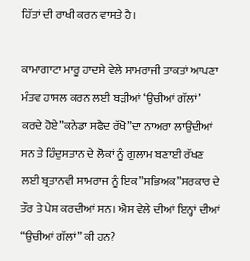ਹਿੱਤਾਂ ਦੀ ਰਾਖੀ ਕਰਨ ਵਾਸਤੇ ਹੈ।

ਕਾਮਾਗਾਟਾ ਮਾਰੂ ਹਾਦਸੇ ਵੇਲੇ ਸਾਮਰਾਜੀ ਤਾਕਤਾਂ ਆਪਣਾ ਮੰਤਵ ਹਾਸਲ ਕਰਨ ਲਈ ਬੜੀਆਂ ‘ਉਚੀਆਂ ਗੱਲਾਂ’ ਕਰਦੇ ਹੋਏ”ਕਨੇਡਾ ਸਫੈਦ ਰੱਖੋ”ਦਾ ਨਾਅਰਾ ਲਾਉਂਦੀਆਂ ਸਨ ਤੇ ਹਿੰਦੁਸਤਾਨ ਦੇ ਲੋਕਾਂ ਨੂੰ ਗੁਲਾਮ ਬਣਾਈ ਰੱਖਣ ਲਈ ਬ੍ਰਤਾਨਵੀ ਸਾਮਰਾਜ ਨੂੰ ਇਕ”ਸਭਿਅਕ”ਸਰਕਾਰ ਦੇ ਤੌਰ ਤੇ ਪੇਸ਼ ਕਰਦੀਆਂ ਸਨ। ਐਸ ਵੇਲੇ ਦੀਆਂ ਇਨ੍ਹਾਂ ਦੀਆਂ “ਉਚੀਆਂ ਗੱਲਾਂ” ਕੀ ਹਨ?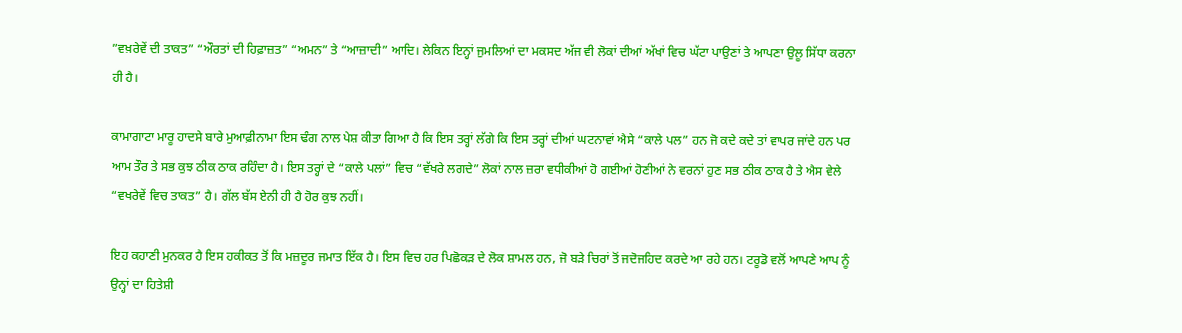”ਵਖ਼ਰੇਵੇਂ ਦੀ ਤਾਕਤ” “ਔਰਤਾਂ ਦੀ ਹਿਫ਼ਾਜ਼ਤ” “ਅਮਨ” ਤੇ “ਆਜ਼ਾਦੀ” ਆਦਿ। ਲੇਕਿਨ ਇਨ੍ਹਾਂ ਜੁਮਲਿਆਂ ਦਾ ਮਕਸਦ ਅੱਜ ਵੀ ਲੋਕਾਂ ਦੀਆਂ ਅੱਖਾਂ ਵਿਚ ਘੱਟਾ ਪਾਉਣਾਂ ਤੇ ਆਪਣਾ ਉਲੂ ਸਿੱਧਾ ਕਰਨਾ ਹੀ ਹੈ।

ਕਾਮਾਗਾਟਾ ਮਾਰੂ ਹਾਦਸੇ ਬਾਰੇ ਮੁਆਫ਼ੀਨਾਮਾ ਇਸ ਢੰਗ ਨਾਲ ਪੇਸ਼ ਕੀਤਾ ਗਿਆ ਹੈ ਕਿ ਇਸ ਤਰ੍ਹਾਂ ਲੱਗੇ ਕਿ ਇਸ ਤਰ੍ਹਾਂ ਦੀਆਂ ਘਟਨਾਵਾਂ ਐਸੇ “ਕਾਲੇ ਪਲ” ਹਨ ਜੋ ਕਦੇ ਕਦੇ ਤਾਂ ਵਾਪਰ ਜਾਂਦੇ ਹਨ ਪਰ ਆਮ ਤੌਰ ਤੇ ਸਭ ਕੁਝ ਠੀਕ ਠਾਕ ਰਹਿੰਦਾ ਹੈ। ਇਸ ਤਰ੍ਹਾਂ ਦੇ “ਕਾਲੇ ਪਲਾਂ” ਵਿਚ “ਵੱਖਰੇ ਲਗਦੇ” ਲੋਕਾਂ ਨਾਲ ਜ਼ਰਾ ਵਧੀਕੀਆਂ ਹੋ ਗਈਆਂ ਹੋਣੀਆਂ ਨੇ ਵਰਨਾਂ ਹੁਣ ਸਭ ਠੀਕ ਠਾਕ ਹੈ ਤੇ ਐਸ ਵੇਲੇ “ਵਖਰੇਵੇਂ ਵਿਚ ਤਾਕਤ” ਹੈ। ਗੱਲ ਬੱਸ ਏਨੀ ਹੀ ਹੈ ਹੋਰ ਕੁਝ ਨਹੀਂ।

ਇਹ ਕਹਾਣੀ ਮੁਨਕਰ ਹੈ ਇਸ ਹਕੀਕਤ ਤੋਂ ਕਿ ਮਜ਼ਦੂਰ ਜਮਾਤ ਇੱਕ ਹੈ। ਇਸ ਵਿਚ ਹਰ ਪਿਛੋਕੜ ਦੇ ਲੋਕ ਸ਼ਾਮਲ ਹਨ, ਜੋ ਬੜੇ ਚਿਰਾਂ ਤੋਂ ਜਦੋਜਹਿਦ ਕਰਦੇ ਆ ਰਹੇ ਹਨ। ਟਰੂਡੋ ਵਲੋਂ ਆਪਣੇ ਆਪ ਨੂੰ ਉਨ੍ਹਾਂ ਦਾ ਹਿਤੇਸ਼ੀ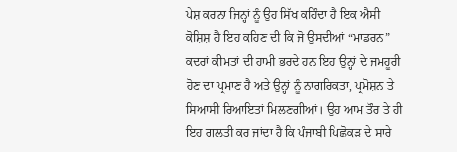ਪੇਸ਼ ਕਰਨਾ ਜਿਨ੍ਹਾਂ ਨੂੰ ਉਹ ਸਿੱਖ ਕਹਿੰਦਾ ਹੈ ਇਕ ਐਸੀ ਕੋਸ਼ਿਸ਼ ਹੈ ਇਹ ਕਹਿਣ ਦੀ ਕਿ ਜੋ ਉਸਦੀਆਂ “ਮਾਡਰਨ” ਕਦਰਾਂ ਕੀਮਤਾਂ ਦੀ ਹਾਮੀ ਭਰਦੇ ਹਨ ਇਹ ਉਨ੍ਹਾਂ ਦੇ ਜਮਹੂਰੀ ਹੋਣ ਦਾ ਪ੍ਰਮਾਣ ਹੈ ਅਤੇ ਉਨ੍ਹਾਂ ਨੂੰ ਨਾਗਰਿਕਤਾ, ਪ੍ਰਮੋਸ਼ਨ ਤੇ ਸਿਆਸੀ ਰਿਆਇਤਾਂ ਮਿਲਣਗੀਆਂ। ਉਹ ਆਮ ਤੌਰ ਤੇ ਹੀ ਇਹ ਗਲਤੀ ਕਰ ਜਾਂਦਾ ਹੈ ਕਿ ਪੰਜਾਬੀ ਪਿਛੋਕੜ ਦੇ ਸਾਰੇ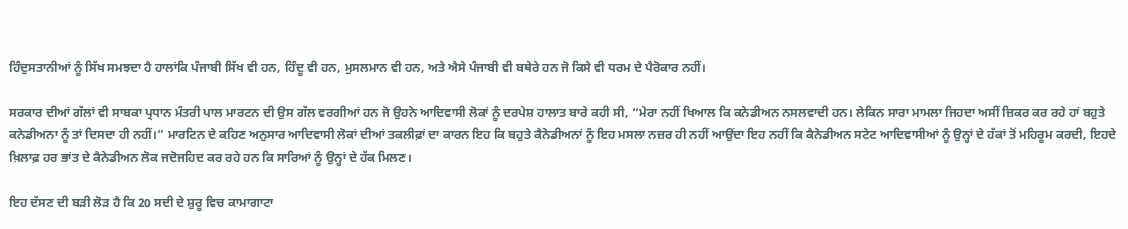ਹਿੰਦੁਸਤਾਨੀਆਂ ਨੂੰ ਸਿੱਖ ਸਮਝਦਾ ਹੈ ਹਾਲਾਂਕਿ ਪੰਜਾਬੀ ਸਿੱਖ ਵੀ ਹਨ, ਹਿੰਦੂ ਵੀ ਹਨ, ਮੁਸਲਮਾਨ ਵੀ ਹਨ, ਅਤੇ ਐਸੇ ਪੰਜਾਬੀ ਵੀ ਬਥੇਰੇ ਹਨ ਜੋ ਕਿਸੇ ਵੀ ਧਰਮ ਦੇ ਪੈਰੋਕਾਰ ਨਹੀਂ।

ਸਰਕਾਰ ਦੀਆਂ ਗੱਲਾਂ ਵੀ ਸਾਬਕਾ ਪ੍ਰਧਾਨ ਮੰਤਰੀ ਪਾਲ ਮਾਰਟਨ ਦੀ ਉਸ ਗੱਲ ਵਰਗੀਆਂ ਹਨ ਜੋ ਉਹਨੇ ਆਦਿਵਾਸੀ ਲੋਕਾਂ ਨੂੰ ਦਰਪੇਸ਼ ਹਾਲਾਤ ਬਾਰੇ ਕਹੀ ਸੀ, “ਮੇਰਾ ਨਹੀਂ ਖਿਆਲ ਕਿ ਕਨੇਡੀਅਨ ਨਸਲਵਾਦੀ ਹਨ। ਲੇਕਿਨ ਸਾਰਾ ਮਾਮਲਾ ਜਿਹਦਾ ਅਸੀਂ ਜ਼ਿਕਰ ਕਰ ਰਹੇ ਹਾਂ ਬਹੁਤੇ ਕਨੇਡੀਅਨਾ ਨੂੰ ਤਾਂ ਦਿਸਦਾ ਹੀ ਨਹੀਂ।” ਮਾਰਟਿਨ ਦੇ ਕਹਿਣ ਅਨੁਸਾਰ ਆਦਿਵਾਸੀ ਲੋਕਾਂ ਦੀਆਂ ਤਕਲੀਫ਼ਾਂ ਦਾ ਕਾਰਨ ਇਹ ਕਿ ਬਹੁਤੇ ਕੈਨੇਡੀਅਨਾਂ ਨੂੰ ਇਹ ਮਸਲਾ ਨਜ਼ਰ ਹੀ ਨਹੀਂ ਆਉਂਦਾ ਇਹ ਨਹੀਂ ਕਿ ਕੈਨੇਡੀਅਨ ਸਟੇਟ ਆਦਿਵਾਸੀਆਂ ਨੂੰ ਉਨ੍ਹਾਂ ਦੇ ਹੱਕਾਂ ਤੋਂ ਮਹਿਰੂਮ ਕਰਦੀ, ਇਹਦੇ ਖ਼ਿਲਾਫ਼ ਹਰ ਭਾਂਤ ਦੇ ਕੈਨੇਡੀਅਨ ਲੋਕ ਜਦੋਜਹਿਦ ਕਰ ਰਹੇ ਹਨ ਕਿ ਸਾਰਿਆਂ ਨੂੰ ਉਨ੍ਹਾਂ ਦੇ ਹੱਕ ਮਿਲਣ।

ਇਹ ਦੱਸਣ ਦੀ ਬੜੀ ਲੋੜ ਹੈ ਕਿ 20 ਸਦੀ ਦੇ ਸ਼ੁਰੂ ਵਿਚ ਕਾਮਾਗਾਟਾ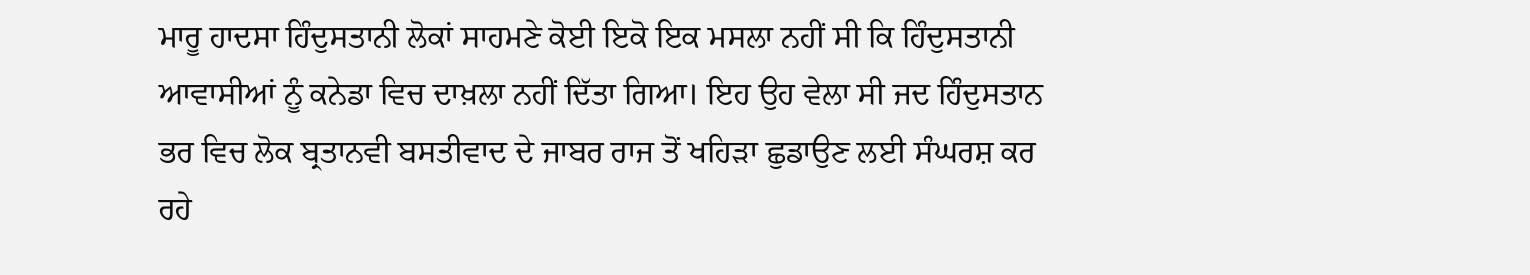ਮਾਰੂ ਹਾਦਸਾ ਹਿੰਦੁਸਤਾਨੀ ਲੋਕਾਂ ਸਾਹਮਣੇ ਕੋਈ ਇਕੋ ਇਕ ਮਸਲਾ ਨਹੀਂ ਸੀ ਕਿ ਹਿੰਦੁਸਤਾਨੀ ਆਵਾਸੀਆਂ ਨੂੰ ਕਨੇਡਾ ਵਿਚ ਦਾਖ਼ਲਾ ਨਹੀਂ ਦਿੱਤਾ ਗਿਆ। ਇਹ ਉਹ ਵੇਲਾ ਸੀ ਜਦ ਹਿੰਦੁਸਤਾਨ ਭਰ ਵਿਚ ਲੋਕ ਬ੍ਰਤਾਨਵੀ ਬਸਤੀਵਾਦ ਦੇ ਜਾਬਰ ਰਾਜ ਤੋਂ ਖਹਿੜਾ ਛੁਡਾਉਣ ਲਈ ਸੰਘਰਸ਼ ਕਰ ਰਹੇ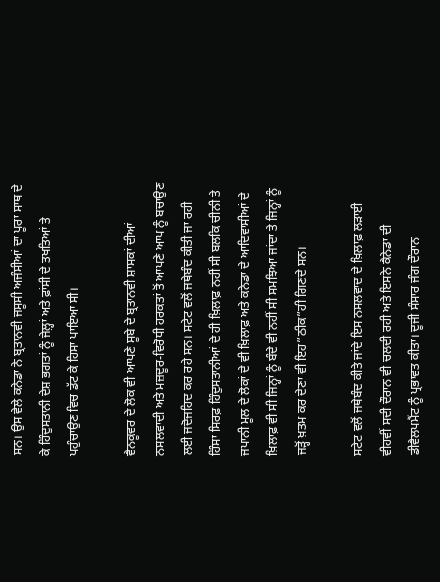ਸਨ। ਉਸ ਵੇਲੇ ਕਨੇਡਾ ਨੇ ਬ੍ਰਤਾਨਵੀ ਜਸੂਸੀ ਅਜੰਸੀਆਂ ਦਾ ਪੂਰਾ ਸਾਥ ਦੇ ਕੇ ਹਿੰਦੁਸਤਾਨੀ ਦੇਸ਼ ਭਗਤਾਂ ਨੂੰ ਜੇਲ਼੍ਹਾਂ ਅਤੇ ਫ਼ਾਂਸੀ ਦੇ ਤਖਤਿਆਂ ਤੇ ਪਹੁੰਚਾਉਣ ਵਿਚ ਡੱਟ ਕੇ ਹਿਸਾ ਪਾਇਆ ਸੀ।

ਵੈਨਕੂਵਰ ਦੇ ਲੋਕ ਵੀ ਆਪਣੇ ਸੂਬੇ ਦੇ ਬ੍ਰਤਾਨਵੀ ਸ਼ਾਸਕਾਂ ਦੀਆਂ ਨਸਲਵਾਦੀ ਅਤੇ ਮਜ਼ਦੂਰ-ਵਿਰੋਧੀ ਹਰਕਤਾਂ ਤੋਂ ਆਪਣੇ ਆਪ ਨੂੰ ਬਚਾਉਣ ਲਈ ਜਦੋਜਹਿਦ ਕਰ ਰਹੇ ਸਨ। ਸਟੇਟ ਵਲੋਂ ਜਥੇਬੰਦ ਕੀਤੀ ਜਾ ਰਹੀ ਹਿੰਸਾ ਸਿਰਫ਼ ਹਿੰਦੁਸਤਾਨੀਆਂ ਦੇ ਹੀ ਖ਼ਿਲਾਫ਼ ਨਹੀਂ ਸੀ ਬਲਕਿ ਚੀਨੀ ਤੇ ਜਪਾਨੀ ਮੂਲ ਦੇ ਲੋਕਾਂ ਦੇ ਵੀ ਖ਼ਿਲਾਫ਼ ਅਤੇ ਕਨੇਡਾ ਦੇ ਆਦਿਵਾਸੀਆਂ ਦੇ ਖ਼ਿਲਾਫ਼ ਵੀ ਸੀ ਜਿਨ੍ਹਾਂ ਨੂੰ ਬੰਦੇ ਵੀ ਨਹੀਂ ਸੀ ਸਮਝਿਆ ਜਾਂਦਾ ਤੇ ਜਿਨ੍ਹਾਂ ਨੂੰ ਜੜ੍ਹੋਂ ਖ਼ਤਮ ਕਰ ਦੇਣਾ ਵੀ ਇਹ”ਠੀਕ”ਹੀ ਗਿਣਦੇ ਸਨ।

ਸਟੇਟ ਵਲੋਂ ਜਥੇਬੰਦ ਕੀਤੇ ਜਾਂਦੇ ਇਸ ਨਸਲਵਾਦ ਦੇ ਖ਼ਿਲਾਫ਼ ਲੜਾਈ ਵੀਹਵੀਂ ਸਦੀ ਦੌਰਾਨ ਵੀ ਚਲਦੀ ਰਹੀ ਅਤੇ ਇਸਨੇ ਕੈਨੇਡਾ ਦੀ ਡੀਵੈਲਪਮੈਂਟ ਨੂੰ ਪ੍ਰਭਾਵਤ ਕੀਤਾ। ਦੂਜੀ ਸੰਸਾਰ ਜੰਗ ਦੌਰਾਨ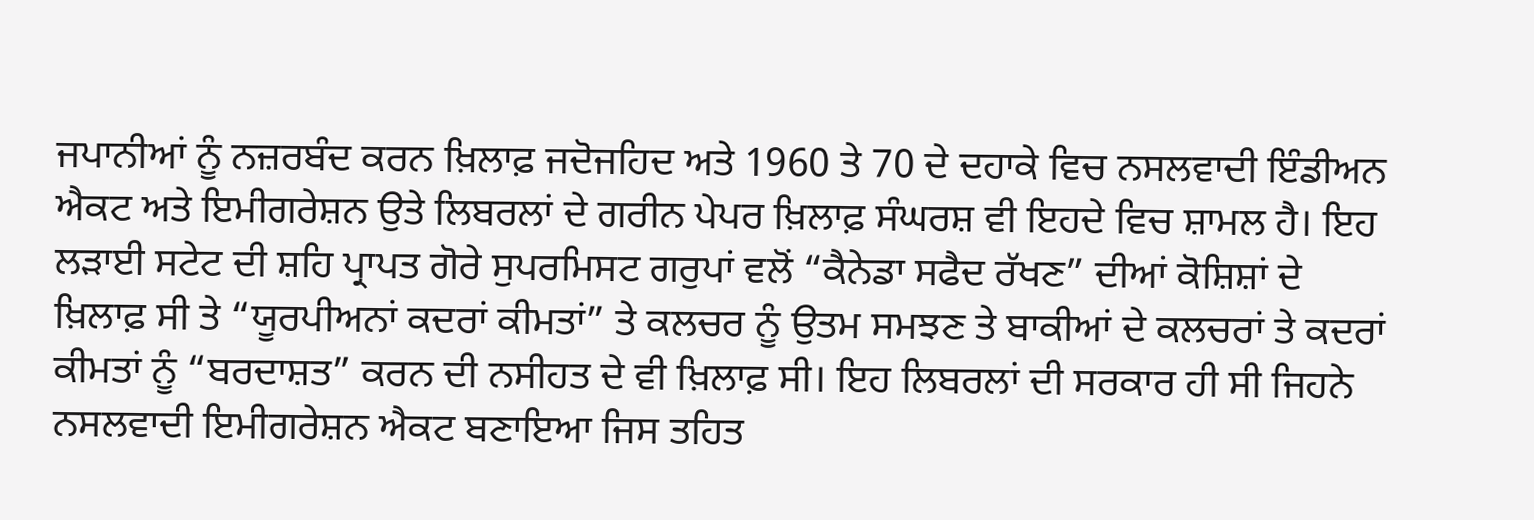ਜਪਾਨੀਆਂ ਨੂੰ ਨਜ਼ਰਬੰਦ ਕਰਨ ਖ਼ਿਲਾਫ਼ ਜਦੋਜਹਿਦ ਅਤੇ 1960 ਤੇ 70 ਦੇ ਦਹਾਕੇ ਵਿਚ ਨਸਲਵਾਦੀ ਇੰਡੀਅਨ ਐਕਟ ਅਤੇ ਇਮੀਗਰੇਸ਼ਨ ਉਤੇ ਲਿਬਰਲਾਂ ਦੇ ਗਰੀਨ ਪੇਪਰ ਖ਼ਿਲਾਫ਼ ਸੰਘਰਸ਼ ਵੀ ਇਹਦੇ ਵਿਚ ਸ਼ਾਮਲ ਹੈ। ਇਹ ਲੜਾਈ ਸਟੇਟ ਦੀ ਸ਼ਹਿ ਪ੍ਰਾਪਤ ਗੋਰੇ ਸੁਪਰਮਿਸਟ ਗਰੁਪਾਂ ਵਲੋਂ “ਕੈਨੇਡਾ ਸਫੈਦ ਰੱਖਣ” ਦੀਆਂ ਕੋਸ਼ਿਸ਼ਾਂ ਦੇ ਖ਼ਿਲਾਫ਼ ਸੀ ਤੇ “ਯੂਰਪੀਅਨਾਂ ਕਦਰਾਂ ਕੀਮਤਾਂ” ਤੇ ਕਲਚਰ ਨੂੰ ਉਤਮ ਸਮਝਣ ਤੇ ਬਾਕੀਆਂ ਦੇ ਕਲਚਰਾਂ ਤੇ ਕਦਰਾਂ ਕੀਮਤਾਂ ਨੂੰ “ਬਰਦਾਸ਼ਤ” ਕਰਨ ਦੀ ਨਸੀਹਤ ਦੇ ਵੀ ਖ਼ਿਲਾਫ਼ ਸੀ। ਇਹ ਲਿਬਰਲਾਂ ਦੀ ਸਰਕਾਰ ਹੀ ਸੀ ਜਿਹਨੇ ਨਸਲਵਾਦੀ ਇਮੀਗਰੇਸ਼ਨ ਐਕਟ ਬਣਾਇਆ ਜਿਸ ਤਹਿਤ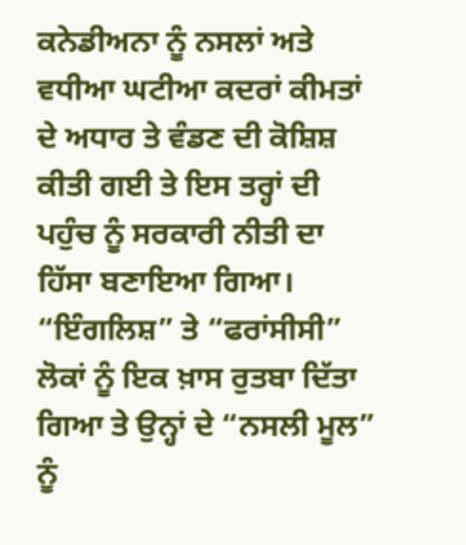ਕਨੇਡੀਅਨਾ ਨੂੰ ਨਸਲਾਂ ਅਤੇ ਵਧੀਆ ਘਟੀਆ ਕਦਰਾਂ ਕੀਮਤਾਂ ਦੇ ਅਧਾਰ ਤੇ ਵੰਡਣ ਦੀ ਕੋਸ਼ਿਸ਼ ਕੀਤੀ ਗਈ ਤੇ ਇਸ ਤਰ੍ਹਾਂ ਦੀ ਪਹੁੰਚ ਨੂੰ ਸਰਕਾਰੀ ਨੀਤੀ ਦਾ ਹਿੱਸਾ ਬਣਾਇਆ ਗਿਆ। “ਇੰਗਲਿਸ਼” ਤੇ “ਫਰਾਂਸੀਸੀ” ਲੋਕਾਂ ਨੂੰ ਇਕ ਖ਼ਾਸ ਰੁਤਬਾ ਦਿੱਤਾ ਗਿਆ ਤੇ ਉਨ੍ਹਾਂ ਦੇ “ਨਸਲੀ ਮੂਲ” ਨੂੰ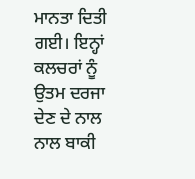ਮਾਨਤਾ ਦਿਤੀ ਗਈ। ਇਨ੍ਹਾਂ ਕਲਚਰਾਂ ਨੂੰ ਉਤਮ ਦਰਜਾ ਦੇਣ ਦੇ ਨਾਲ ਨਾਲ ਬਾਕੀ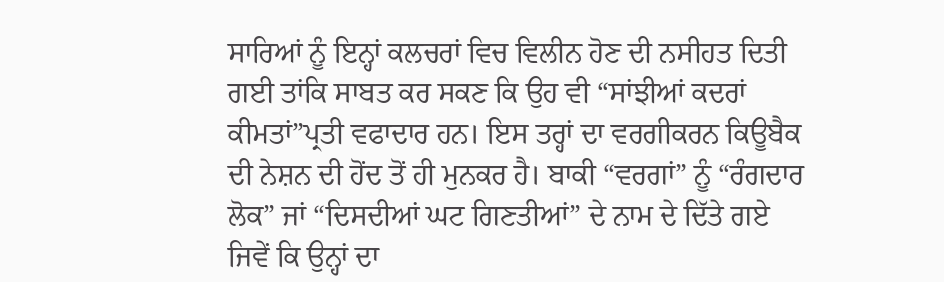ਸਾਰਿਆਂ ਨੂੰ ਇਨ੍ਹਾਂ ਕਲਚਰਾਂ ਵਿਚ ਵਿਲੀਨ ਹੋਣ ਦੀ ਨਸੀਹਤ ਦਿਤੀ ਗਈ ਤਾਂਕਿ ਸਾਬਤ ਕਰ ਸਕਣ ਕਿ ਉਹ ਵੀ “ਸਾਂਝੀਆਂ ਕਦਰਾਂ ਕੀਮਤਾਂ”ਪ੍ਰਤੀ ਵਫਾਦਾਰ ਹਨ। ਇਸ ਤਰ੍ਹਾਂ ਦਾ ਵਰਗੀਕਰਨ ਕਿਊਬੈਕ ਦੀ ਨੇਸ਼ਨ ਦੀ ਹੋਂਦ ਤੋਂ ਹੀ ਮੁਨਕਰ ਹੈ। ਬਾਕੀ “ਵਰਗਾਂ” ਨੂੰ “ਰੰਗਦਾਰ ਲੋਕ” ਜਾਂ “ਦਿਸਦੀਆਂ ਘਟ ਗਿਣਤੀਆਂ” ਦੇ ਨਾਮ ਦੇ ਦਿੱਤੇ ਗਏ ਜਿਵੇਂ ਕਿ ਉਨ੍ਹਾਂ ਦਾ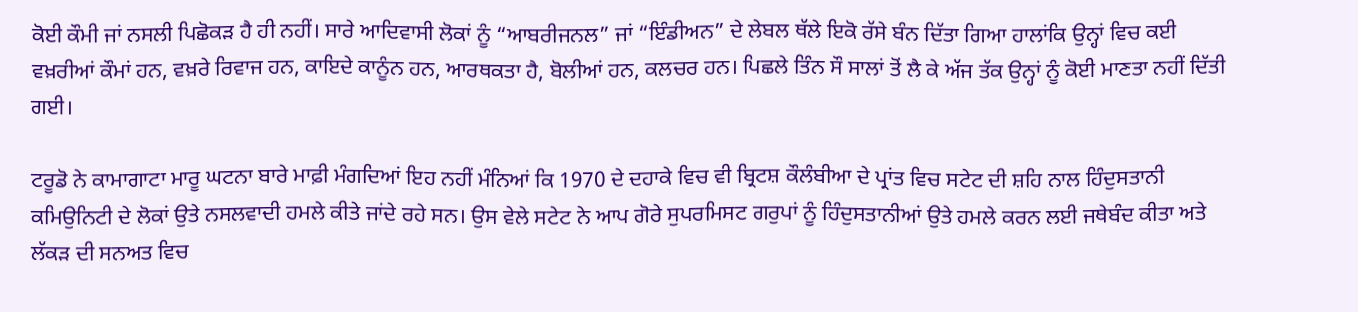ਕੋਈ ਕੌਮੀ ਜਾਂ ਨਸਲੀ ਪਿਛੋਕੜ ਹੈ ਹੀ ਨਹੀਂ। ਸਾਰੇ ਆਦਿਵਾਸੀ ਲੋਕਾਂ ਨੂੰ “ਆਬਰੀਜਨਲ” ਜਾਂ “ਇੰਡੀਅਨ” ਦੇ ਲੇਬਲ ਥੱਲੇ ਇਕੋ ਰੱਸੇ ਬੰਨ ਦਿੱਤਾ ਗਿਆ ਹਾਲਾਂਕਿ ਉਨ੍ਹਾਂ ਵਿਚ ਕਈ ਵਖ਼ਰੀਆਂ ਕੌਮਾਂ ਹਨ, ਵਖ਼ਰੇ ਰਿਵਾਜ ਹਨ, ਕਾਇਦੇ ਕਾਨੂੰਨ ਹਨ, ਆਰਥਕਤਾ ਹੈ, ਬੋਲੀਆਂ ਹਨ, ਕਲਚਰ ਹਨ। ਪਿਛਲੇ ਤਿੰਨ ਸੌ ਸਾਲਾਂ ਤੋਂ ਲੈ ਕੇ ਅੱਜ ਤੱਕ ਉਨ੍ਹਾਂ ਨੂੰ ਕੋਈ ਮਾਣਤਾ ਨਹੀਂ ਦਿੱਤੀ ਗਈ।

ਟਰੂਡੋ ਨੇ ਕਾਮਾਗਾਟਾ ਮਾਰੂ ਘਟਨਾ ਬਾਰੇ ਮਾਫ਼ੀ ਮੰਗਦਿਆਂ ਇਹ ਨਹੀਂ ਮੰਨਿਆਂ ਕਿ 1970 ਦੇ ਦਹਾਕੇ ਵਿਚ ਵੀ ਬ੍ਰਿਟਸ਼ ਕੌਲੰਬੀਆ ਦੇ ਪ੍ਰਾਂਤ ਵਿਚ ਸਟੇਟ ਦੀ ਸ਼ਹਿ ਨਾਲ ਹਿੰਦੁਸਤਾਨੀ ਕਮਿਉਨਿਟੀ ਦੇ ਲੋਕਾਂ ਉਤੇ ਨਸਲਵਾਦੀ ਹਮਲੇ ਕੀਤੇ ਜਾਂਦੇ ਰਹੇ ਸਨ। ਉਸ ਵੇਲੇ ਸਟੇਟ ਨੇ ਆਪ ਗੋਰੇ ਸੁਪਰਮਿਸਟ ਗਰੁਪਾਂ ਨੂੰ ਹਿੰਦੁਸਤਾਨੀਆਂ ਉਤੇ ਹਮਲੇ ਕਰਨ ਲਈ ਜਥੇਬੰਦ ਕੀਤਾ ਅਤੇ ਲੱਕੜ ਦੀ ਸਨਅਤ ਵਿਚ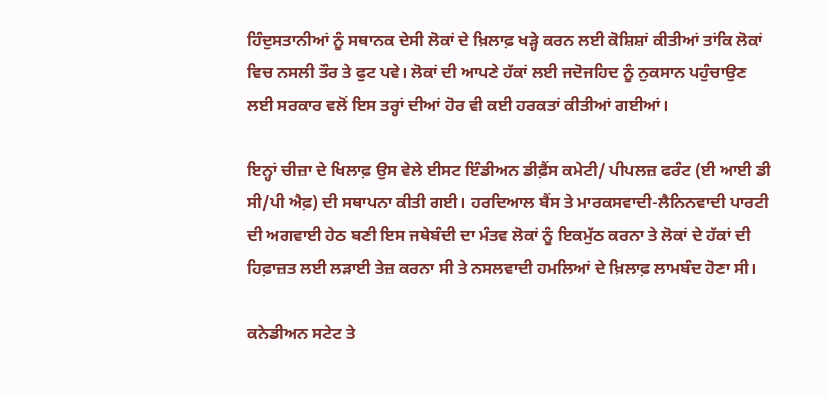ਹਿੰਦੁਸਤਾਨੀਆਂ ਨੂੰ ਸਥਾਨਕ ਦੇਸੀ ਲੋਕਾਂ ਦੇ ਖ਼ਿਲਾਫ਼ ਖੜ੍ਹੇ ਕਰਨ ਲਈ ਕੋਸ਼ਿਸ਼ਾਂ ਕੀਤੀਆਂ ਤਾਂਕਿ ਲੋਕਾਂ ਵਿਚ ਨਸਲੀ ਤੌਰ ਤੇ ਫੁਟ ਪਵੇ। ਲੋਕਾਂ ਦੀ ਆਪਣੇ ਹੱਕਾਂ ਲਈ ਜਦੋਜਹਿਦ ਨੂੰ ਨੁਕਸਾਨ ਪਹੁੰਚਾਉਣ ਲਈ ਸਰਕਾਰ ਵਲੋਂ ਇਸ ਤਰ੍ਹਾਂ ਦੀਆਂ ਹੋਰ ਵੀ ਕਈ ਹਰਕਤਾਂ ਕੀਤੀਆਂ ਗਈਆਂ।

ਇਨ੍ਹਾਂ ਚੀਜ਼ਾ ਦੇ ਖਿਲਾਫ਼ ਉਸ ਵੇਲੇ ਈਸਟ ਇੰਡੀਅਨ ਡੀਫ਼ੈਂਸ ਕਮੇਟੀ/ ਪੀਪਲਜ਼ ਫਰੰਟ (ਈ ਆਈ ਡੀ ਸੀ/ਪੀ ਐਫ਼) ਦੀ ਸਥਾਪਨਾ ਕੀਤੀ ਗਈ। ਹਰਦਿਆਲ ਬੈਂਸ ਤੇ ਮਾਰਕਸਵਾਦੀ-ਲੈਨਿਨਵਾਦੀ ਪਾਰਟੀ ਦੀ ਅਗਵਾਈ ਹੇਠ ਬਣੀ ਇਸ ਜਥੇਬੰਦੀ ਦਾ ਮੰਤਵ ਲੋਕਾਂ ਨੂੰ ਇਕਮੁੱਠ ਕਰਨਾ ਤੇ ਲੋਕਾਂ ਦੇ ਹੱਕਾਂ ਦੀ ਹਿਫ਼ਾਜ਼ਤ ਲਈ ਲੜਾਈ ਤੇਜ਼ ਕਰਨਾ ਸੀ ਤੇ ਨਸਲਵਾਦੀ ਹਮਲਿਆਂ ਦੇ ਖ਼ਿਲਾਫ਼ ਲਾਮਬੰਦ ਹੋਣਾ ਸੀ।

ਕਨੇਡੀਅਨ ਸਟੇਟ ਤੇ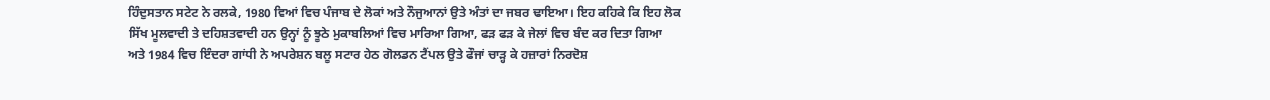ਹਿੰਦੁਸਤਾਨ ਸਟੇਟ ਨੇ ਰਲਕੇ, 1980 ਵਿਆਂ ਵਿਚ ਪੰਜਾਬ ਦੇ ਲੋਕਾਂ ਅਤੇ ਨੌਜੁਆਨਾਂ ਉਤੇ ਅੰਤਾਂ ਦਾ ਜਬਰ ਢਾਇਆ। ਇਹ ਕਹਿਕੇ ਕਿ ਇਹ ਲੋਕ ਸਿੱਖ ਮੂਲਵਾਦੀ ਤੇ ਦਹਿਸ਼ਤਵਾਦੀ ਹਨ ਉਨ੍ਹਾਂ ਨੂੰ ਝੂਠੇ ਮੁਕਾਬਲਿਆਂ ਵਿਚ ਮਾਰਿਆ ਗਿਆ, ਫੜ ਫੜ ਕੇ ਜੇਲਾਂ ਵਿਚ ਬੰਦ ਕਰ ਦਿਤਾ ਗਿਆ ਅਤੇ 1984 ਵਿਚ ਇੰਦਰਾ ਗਾਂਧੀ ਨੇ ਅਪਰੇਸ਼ਨ ਬਲੂ ਸਟਾਰ ਹੇਠ ਗੋਲਡਨ ਟੈਂਪਲ ਉਤੇ ਫੌਜਾਂ ਚਾੜ੍ਹ ਕੇ ਹਜ਼ਾਰਾਂ ਨਿਰਦੋਸ਼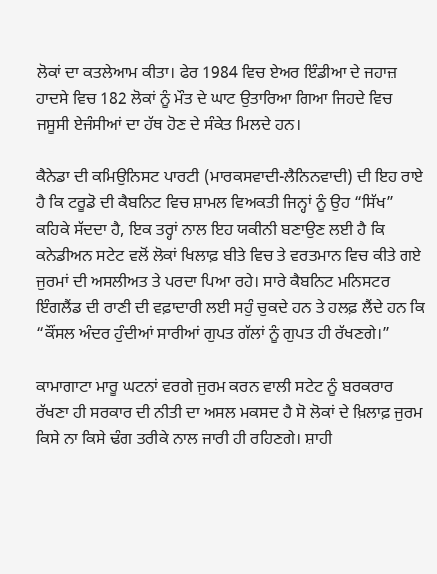ਲੋਕਾਂ ਦਾ ਕਤਲੇਆਮ ਕੀਤਾ। ਫੇਰ 1984 ਵਿਚ ਏਅਰ ਇੰਡੀਆ ਦੇ ਜਹਾਜ਼ ਹਾਦਸੇ ਵਿਚ 182 ਲੋਕਾਂ ਨੂੰ ਮੌਤ ਦੇ ਘਾਟ ਉਤਾਰਿਆ ਗਿਆ ਜਿਹਦੇ ਵਿਚ ਜਸੂਸੀ ਏਜੰਸੀਆਂ ਦਾ ਹੱਥ ਹੋਣ ਦੇ ਸੰਕੇਤ ਮਿਲਦੇ ਹਨ।

ਕੈਨੇਡਾ ਦੀ ਕਮਿਉਨਿਸਟ ਪਾਰਟੀ (ਮਾਰਕਸਵਾਦੀ-ਲੈਨਿਨਵਾਦੀ) ਦੀ ਇਹ ਰਾਏ ਹੈ ਕਿ ਟਰੂਡੋ ਦੀ ਕੈਬਨਿਟ ਵਿਚ ਸ਼ਾਮਲ ਵਿਅਕਤੀ ਜਿਨ੍ਹਾਂ ਨੂੰ ਉਹ “ਸਿੱਖ” ਕਹਿਕੇ ਸੱਦਦਾ ਹੈ, ਇਕ ਤਰ੍ਹਾਂ ਨਾਲ ਇਹ ਯਕੀਨੀ ਬਣਾਉਣ ਲਈ ਹੈ ਕਿ ਕਨੇਡੀਅਨ ਸਟੇਟ ਵਲੋਂ ਲੋਕਾਂ ਖਿਲਾਫ਼ ਬੀਤੇ ਵਿਚ ਤੇ ਵਰਤਮਾਨ ਵਿਚ ਕੀਤੇ ਗਏ ਜੁਰਮਾਂ ਦੀ ਅਸਲੀਅਤ ਤੇ ਪਰਦਾ ਪਿਆ ਰਹੇ। ਸਾਰੇ ਕੈਬਨਿਟ ਮਨਿਸਟਰ ਇੰਗਲੈਂਡ ਦੀ ਰਾਣੀ ਦੀ ਵਫ਼ਾਦਾਰੀ ਲਈ ਸਹੁੰ ਚੁਕਦੇ ਹਨ ਤੇ ਹਲਫ਼ ਲੈਂਦੇ ਹਨ ਕਿ “ਕੌਂਸਲ ਅੰਦਰ ਹੁੰਦੀਆਂ ਸਾਰੀਆਂ ਗੁਪਤ ਗੱਲਾਂ ਨੂੰ ਗੁਪਤ ਹੀ ਰੱਖਣਗੇ।”

ਕਾਮਾਗਾਟਾ ਮਾਰੂ ਘਟਨਾਂ ਵਰਗੇ ਜੁਰਮ ਕਰਨ ਵਾਲੀ ਸਟੇਟ ਨੂੰ ਬਰਕਰਾਰ ਰੱਖਣਾ ਹੀ ਸਰਕਾਰ ਦੀ ਨੀਤੀ ਦਾ ਅਸਲ ਮਕਸਦ ਹੈ ਸੋ ਲੋਕਾਂ ਦੇ ਖ਼ਿਲਾਫ਼ ਜੁਰਮ ਕਿਸੇ ਨਾ ਕਿਸੇ ਢੰਗ ਤਰੀਕੇ ਨਾਲ ਜਾਰੀ ਹੀ ਰਹਿਣਗੇ। ਸ਼ਾਹੀ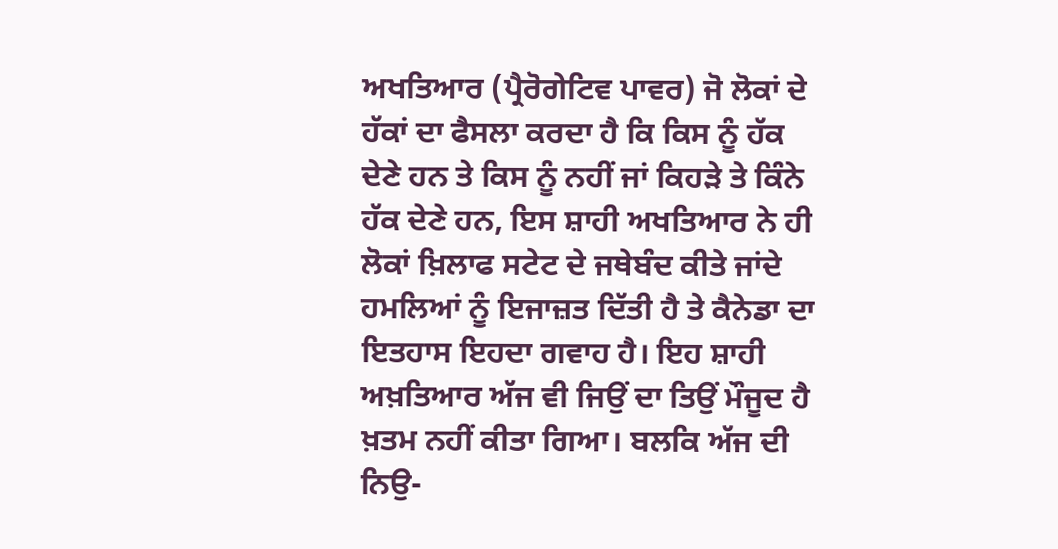ਅਖਤਿਆਰ (ਪ੍ਰੈਰੋਗੇਟਿਵ ਪਾਵਰ) ਜੋ ਲੋਕਾਂ ਦੇ ਹੱਕਾਂ ਦਾ ਫੈਸਲਾ ਕਰਦਾ ਹੈ ਕਿ ਕਿਸ ਨੂੰ ਹੱਕ ਦੇਣੇ ਹਨ ਤੇ ਕਿਸ ਨੂੰ ਨਹੀਂ ਜਾਂ ਕਿਹੜੇ ਤੇ ਕਿੰਨੇ ਹੱਕ ਦੇਣੇ ਹਨ, ਇਸ ਸ਼ਾਹੀ ਅਖਤਿਆਰ ਨੇ ਹੀ ਲੋਕਾਂ ਖ਼ਿਲਾਫ ਸਟੇਟ ਦੇ ਜਥੇਬੰਦ ਕੀਤੇ ਜਾਂਦੇ ਹਮਲਿਆਂ ਨੂੰ ਇਜਾਜ਼ਤ ਦਿੱਤੀ ਹੈ ਤੇ ਕੈਨੇਡਾ ਦਾ ਇਤਹਾਸ ਇਹਦਾ ਗਵਾਹ ਹੈ। ਇਹ ਸ਼ਾਹੀ ਅਖ਼ਤਿਆਰ ਅੱਜ ਵੀ ਜਿਉਂ ਦਾ ਤਿਉਂ ਮੌਜੂਦ ਹੈ ਖ਼ਤਮ ਨਹੀਂ ਕੀਤਾ ਗਿਆ। ਬਲਕਿ ਅੱਜ ਦੀ ਨਿਉ-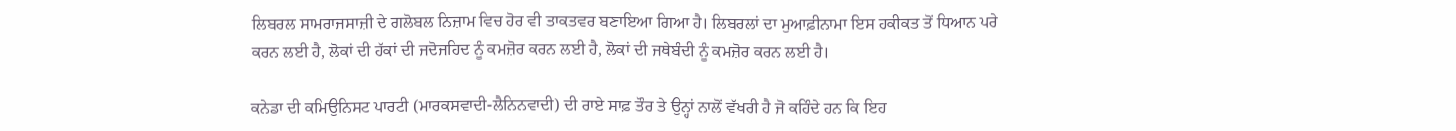ਲਿਬਰਲ ਸਾਮਰਾਜਸਾਜ਼ੀ ਦੇ ਗਲੋਬਲ ਨਿਜ਼ਾਮ ਵਿਚ ਹੋਰ ਵੀ ਤਾਕਤਵਰ ਬਣਾਇਆ ਗਿਆ ਹੈ। ਲਿਬਰਲਾਂ ਦਾ ਮੁਆਫ਼ੀਨਾਮਾ ਇਸ ਹਕੀਕਤ ਤੋਂ ਧਿਆਨ ਪਰੇ ਕਰਨ ਲਈ ਹੈ, ਲੋਕਾਂ ਦੀ ਹੱਕਾਂ ਦੀ ਜਦੋਜਹਿਦ ਨੂੰ ਕਮਜ਼ੋਰ ਕਰਨ ਲਈ ਹੈ, ਲੋਕਾਂ ਦੀ ਜਥੇਬੰਦੀ ਨੂੰ ਕਮਜ਼ੋਰ ਕਰਨ ਲਈ ਹੈ।

ਕਨੇਡਾ ਦੀ ਕਮਿਉਨਿਸਟ ਪਾਰਟੀ (ਮਾਰਕਸਵਾਦੀ-ਲੈਨਿਨਵਾਦੀ) ਦੀ ਰਾਏ ਸਾਫ਼ ਤੌਰ ਤੇ ਉਨ੍ਹਾਂ ਨਾਲੋਂ ਵੱਖਰੀ ਹੈ ਜੋ ਕਹਿੰਦੇ ਹਨ ਕਿ ਇਹ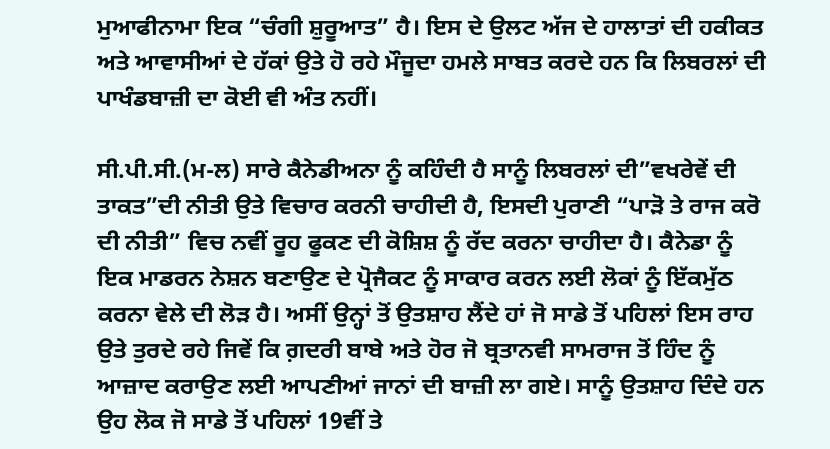ਮੁਆਫੀਨਾਮਾ ਇਕ “ਚੰਗੀ ਸ਼ੁਰੂਆਤ” ਹੈ। ਇਸ ਦੇ ਉਲਟ ਅੱਜ ਦੇ ਹਾਲਾਤਾਂ ਦੀ ਹਕੀਕਤ ਅਤੇ ਆਵਾਸੀਆਂ ਦੇ ਹੱਕਾਂ ਉਤੇ ਹੋ ਰਹੇ ਮੌਜੂਦਾ ਹਮਲੇ ਸਾਬਤ ਕਰਦੇ ਹਨ ਕਿ ਲਿਬਰਲਾਂ ਦੀ ਪਾਖੰਡਬਾਜ਼ੀ ਦਾ ਕੋਈ ਵੀ ਅੰਤ ਨਹੀਂ।

ਸੀ.ਪੀ.ਸੀ.(ਮ-ਲ) ਸਾਰੇ ਕੈਨੇਡੀਅਨਾ ਨੂੰ ਕਹਿੰਦੀ ਹੈ ਸਾਨੂੰ ਲਿਬਰਲਾਂ ਦੀ”ਵਖਰੇਵੇਂ ਦੀ ਤਾਕਤ”ਦੀ ਨੀਤੀ ਉਤੇ ਵਿਚਾਰ ਕਰਨੀ ਚਾਹੀਦੀ ਹੈ, ਇਸਦੀ ਪੁਰਾਣੀ “ਪਾੜੋ ਤੇ ਰਾਜ ਕਰੋ ਦੀ ਨੀਤੀ” ਵਿਚ ਨਵੀਂ ਰੂਹ ਫੂਕਣ ਦੀ ਕੋਸ਼ਿਸ਼ ਨੂੰ ਰੱਦ ਕਰਨਾ ਚਾਹੀਦਾ ਹੈ। ਕੈਨੇਡਾ ਨੂੰ ਇਕ ਮਾਡਰਨ ਨੇਸ਼ਨ ਬਣਾਉਣ ਦੇ ਪ੍ਰੋਜੈਕਟ ਨੂੰ ਸਾਕਾਰ ਕਰਨ ਲਈ ਲੋਕਾਂ ਨੂੰ ਇੱਕਮੁੱਠ ਕਰਨਾ ਵੇਲੇ ਦੀ ਲੋੜ ਹੈ। ਅਸੀਂ ਉਨ੍ਹਾਂ ਤੋਂ ਉਤਸ਼ਾਹ ਲੈਂਦੇ ਹਾਂ ਜੋ ਸਾਡੇ ਤੋਂ ਪਹਿਲਾਂ ਇਸ ਰਾਹ ਉਤੇ ਤੁਰਦੇ ਰਹੇ ਜਿਵੇਂ ਕਿ ਗ਼ਦਰੀ ਬਾਬੇ ਅਤੇ ਹੋਰ ਜੋ ਬ੍ਰਤਾਨਵੀ ਸਾਮਰਾਜ ਤੋਂ ਹਿੰਦ ਨੂੰ ਆਜ਼ਾਦ ਕਰਾਉਣ ਲਈ ਆਪਣੀਆਂ ਜਾਨਾਂ ਦੀ ਬਾਜ਼ੀ ਲਾ ਗਏ। ਸਾਨੂੰ ਉਤਸ਼ਾਹ ਦਿੰਦੇ ਹਨ ਉਹ ਲੋਕ ਜੋ ਸਾਡੇ ਤੋਂ ਪਹਿਲਾਂ 19ਵੀਂ ਤੇ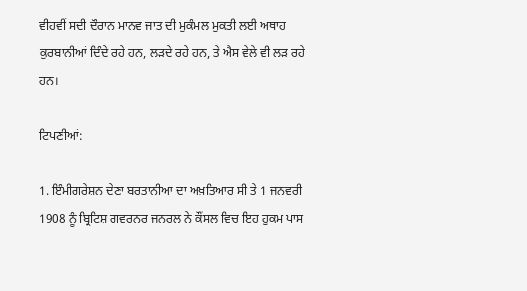ਵੀਹਵੀਂ ਸਦੀ ਦੌਰਾਨ ਮਾਨਵ ਜਾਤ ਦੀ ਮੁਕੰਮਲ ਮੁਕਤੀ ਲਈ ਅਥਾਹ ਕੁਰਬਾਨੀਆਂ ਦਿੰਦੇ ਰਹੇ ਹਨ, ਲੜਦੇ ਰਹੇ ਹਨ, ਤੇ ਐਸ ਵੇਲੇ ਵੀ ਲੜ ਰਹੇ ਹਨ।

ਟਿਪਣੀਆਂ:

1. ਇੰਮੀਗਰੇਸ਼ਨ ਦੇਣਾ ਬਰਤਾਨੀਆ ਦਾ ਅਖ਼ਤਿਆਰ ਸੀ ਤੇ 1 ਜਨਵਰੀ 1908 ਨੂੰ ਬ੍ਰਿਟਿਸ਼ ਗਵਰਨਰ ਜਨਰਲ ਨੇ ਕੌਂਸਲ ਵਿਚ ਇਹ ਹੁਕਮ ਪਾਸ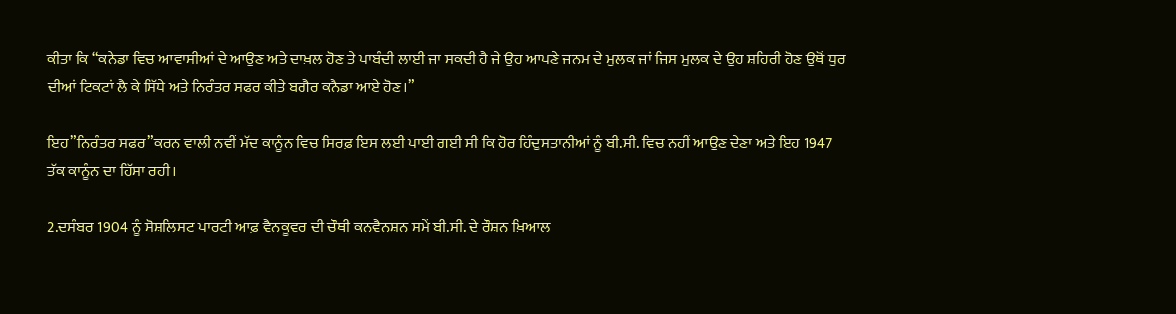ਕੀਤਾ ਕਿ “ਕਨੇਡਾ ਵਿਚ ਆਵਾਸੀਆਂ ਦੇ ਆਉਣ ਅਤੇ ਦਾਖ਼ਲ ਹੋਣ ਤੇ ਪਾਬੰਦੀ ਲਾਈ ਜਾ ਸਕਦੀ ਹੈ ਜੇ ਉਹ ਆਪਣੇ ਜਨਮ ਦੇ ਮੁਲਕ ਜਾਂ ਜਿਸ ਮੁਲਕ ਦੇ ਉਹ ਸ਼ਹਿਰੀ ਹੋਣ ਉਥੋਂ ਧੁਰ ਦੀਆਂ ਟਿਕਟਾਂ ਲੈ ਕੇ ਸਿੱਧੇ ਅਤੇ ਨਿਰੰਤਰ ਸਫਰ ਕੀਤੇ ਬਗੈਰ ਕਨੈਡਾ ਆਏ ਹੋਣ।”

ਇਹ”ਨਿਰੰਤਰ ਸਫਰ”ਕਰਨ ਵਾਲੀ ਨਵੀਂ ਮੱਦ ਕਾਨੂੰਨ ਵਿਚ ਸਿਰਫ਼ ਇਸ ਲਈ ਪਾਈ ਗਈ ਸੀ ਕਿ ਹੋਰ ਹਿੰਦੁਸਤਾਨੀਆਂ ਨੂੰ ਬੀ.ਸੀ. ਵਿਚ ਨਹੀਂ ਆਉਣ ਦੇਣਾ ਅਤੇ ਇਹ 1947 ਤੱਕ ਕਾਨੂੰਨ ਦਾ ਹਿੱਸਾ ਰਹੀ।

2.ਦਸੰਬਰ 1904 ਨੂੰ ਸੋਸ਼ਲਿਸਟ ਪਾਰਟੀ ਆਫ਼ ਵੈਨਕੂਵਰ ਦੀ ਚੌਥੀ ਕਨਵੈਨਸ਼ਨ ਸਮੇਂ ਬੀ.ਸੀ. ਦੇ ਰੌਸ਼ਨ ਖ਼ਿਆਲ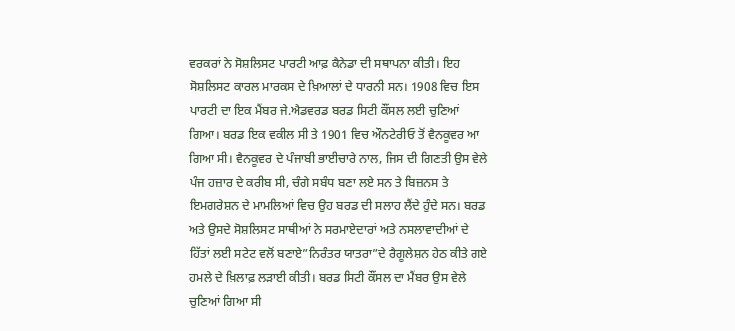ਵਰਕਰਾਂ ਨੇ ਸੋਸ਼ਲਿਸਟ ਪਾਰਟੀ ਆਫ਼ ਕੈਨੇਡਾ ਦੀ ਸਥਾਪਨਾ ਕੀਤੀ। ਇਹ ਸੋਸ਼ਲਿਸਟ ਕਾਰਲ ਮਾਰਕਸ ਦੇ ਖ਼ਿਆਲਾਂ ਦੇ ਧਾਰਨੀ ਸਨ। 1908 ਵਿਚ ਇਸ ਪਾਰਟੀ ਦਾ ਇਕ ਮੈਂਬਰ ਜੇ.ਐਡਵਰਡ ਬਰਡ ਸਿਟੀ ਕੌਂਸਲ ਲਈ ਚੁਣਿਆਂ ਗਿਆ। ਬਰਡ ਇਕ ਵਕੀਲ ਸੀ ਤੇ 1901 ਵਿਚ ਔਨਟੇਰੀਓ ਤੋਂ ਵੈਨਕੂਵਰ ਆ ਗਿਆ ਸੀ। ਵੈਨਕੂਵਰ ਦੇ ਪੰਜਾਬੀ ਭਾਈਚਾਰੇ ਨਾਲ, ਜਿਸ ਦੀ ਗਿਣਤੀ ਉਸ ਵੇਲੇ ਪੰਜ ਹਜ਼ਾਰ ਦੇ ਕਰੀਬ ਸੀ, ਚੰਗੇ ਸਬੰਧ ਬਣਾ ਲਏ ਸਨ ਤੇ ਬਿਜ਼ਨਸ ਤੇ ਇਮਗਰੇਸ਼ਨ ਦੇ ਮਾਮਲਿਆਂ ਵਿਚ ਉਹ ਬਰਡ ਦੀ ਸਲਾਹ ਲੈਂਦੇ ਹੁੰਦੇ ਸਨ। ਬਰਡ ਅਤੇ ਉਸਦੇ ਸੋਸ਼ਲਿਸਟ ਸਾਥੀਆਂ ਨੇ ਸਰਮਾਏਦਾਰਾਂ ਅਤੇ ਨਸਲਾਵਾਦੀਆਂ ਦੇ ਹਿੱਤਾਂ ਲਈ ਸਟੇਟ ਵਲੋਂ ਬਣਾਏ”ਨਿਰੰਤਰ ਯਾਤਰਾ”ਦੇ ਰੈਗੂਲੇਸ਼ਨ ਹੇਠ ਕੀਤੇ ਗਏ ਹਮਲੇ ਦੇ ਖ਼ਿਲਾਫ਼ ਲੜਾਈ ਕੀਤੀ। ਬਰਡ ਸਿਟੀ ਕੌਂਸਲ ਦਾ ਮੈਂਬਰ ਉਸ ਵੇਲੇ ਚੁਣਿਆਂ ਗਿਆ ਸੀ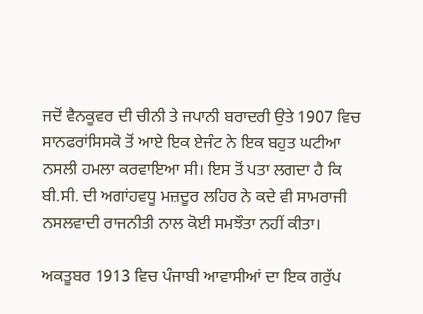ਜਦੋਂ ਵੈਨਕੂਵਰ ਦੀ ਚੀਨੀ ਤੇ ਜਪਾਨੀ ਬਰਾਦਰੀ ਉਤੇ 1907 ਵਿਚ ਸਾਨਫਰਾਂਸਿਸਕੋ ਤੋਂ ਆਏ ਇਕ ਏਜੰਟ ਨੇ ਇਕ ਬਹੁਤ ਘਟੀਆ ਨਸਲੀ ਹਮਲਾ ਕਰਵਾਇਆ ਸੀ। ਇਸ ਤੋਂ ਪਤਾ ਲਗਦਾ ਹੈ ਕਿ ਬੀ.ਸੀ. ਦੀ ਅਗਾਂਹਵਧੂ ਮਜ਼ਦੂਰ ਲਹਿਰ ਨੇ ਕਦੇ ਵੀ ਸਾਮਰਾਜੀ ਨਸਲਵਾਦੀ ਰਾਜਨੀਤੀ ਨਾਲ ਕੋਈ ਸਮਝੌਤਾ ਨਹੀਂ ਕੀਤਾ।

ਅਕਤੂਬਰ 1913 ਵਿਚ ਪੰਜਾਬੀ ਆਵਾਸੀਆਂ ਦਾ ਇਕ ਗਰੁੱਪ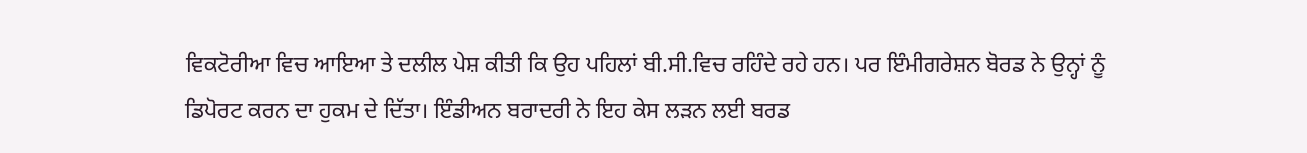ਵਿਕਟੋਰੀਆ ਵਿਚ ਆਇਆ ਤੇ ਦਲੀਲ ਪੇਸ਼ ਕੀਤੀ ਕਿ ਉਹ ਪਹਿਲਾਂ ਬੀ.ਸੀ.ਵਿਚ ਰਹਿੰਦੇ ਰਹੇ ਹਨ। ਪਰ ਇੰਮੀਗਰੇਸ਼ਨ ਬੋਰਡ ਨੇ ਉਨ੍ਹਾਂ ਨੂੰ ਡਿਪੋਰਟ ਕਰਨ ਦਾ ਹੁਕਮ ਦੇ ਦਿੱਤਾ। ਇੰਡੀਅਨ ਬਰਾਦਰੀ ਨੇ ਇਹ ਕੇਸ ਲੜਨ ਲਈ ਬਰਡ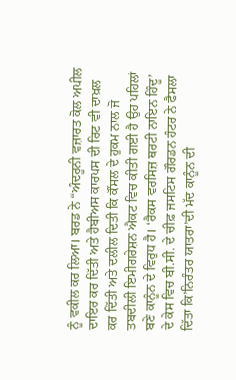ਨੂੰ ਵਕੀਲ ਕਰ ਲਿਆ। ਬਰਡ ਨੇ “ਅੰਦਰੂਨੀ ਵਜ਼ਾਰਤ ਕੋਲ ਅਪੀਲ ਦਾਇਰ ਕਰ ਦਿੱਤੀ ਅਤੇ ਹੈਬੀਅਸ ਕਾਰਪਸ ਦੀ ਰਿਟ ਵੀ ਦਾਖ਼ਲ ਕਰ ਦਿੱਤੀ ਅਤੇ ਦਲੀਲ ਦਿਤੀ ਕਿ ਕੌਂਸਲ ਦੇ ਹੁਕਮ ਨਾਲ ਜੋ ਤਬਦੀਲੀ ਇਮੀਗਰੇਸ਼ਨ ਐਕਟ ਵਿਚ ਕੀਤੀ ਗਈ ਹੈ ਉਹ ਪਹਿਲਾਂ ਬਣੇ ਕਾਨੂੰਨ ਦੇ ਵਿਰੁਧ ਹੈ। ‘ਰੈਕਸ ਵਰਸਿਜ਼ ਥਰਟੀ ਨਾਇਨ ਹਿੰਦੂ’ ਦੇ ਕੇਸ ਵਿਚ ਬੀ.ਸੀ. ਦੇ ਚੀਫ਼ ਜਸਟਿਸ ਗੌਰਡਨ ਹੰਟਰ ਨੇ ਫੈਸਲਾ ਦਿੱਤਾ ਕਿ’ਨਿਰੰਤਰ ਯਾਤਰਾ’ਦੀ ਮੱਦ ਕਾਨੂੰਨ ਦੀ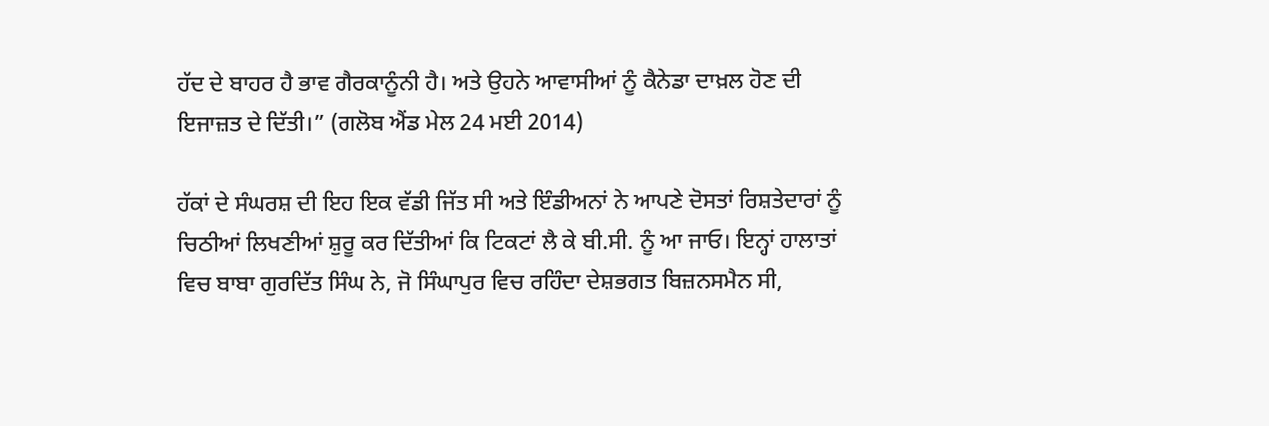ਹੱਦ ਦੇ ਬਾਹਰ ਹੈ ਭਾਵ ਗੈਰਕਾਨੂੰਨੀ ਹੈ। ਅਤੇ ਉਹਨੇ ਆਵਾਸੀਆਂ ਨੂੰ ਕੈਨੇਡਾ ਦਾਖ਼ਲ ਹੋਣ ਦੀ ਇਜਾਜ਼ਤ ਦੇ ਦਿੱਤੀ।” (ਗਲੋਬ ਐਂਡ ਮੇਲ 24 ਮਈ 2014)

ਹੱਕਾਂ ਦੇ ਸੰਘਰਸ਼ ਦੀ ਇਹ ਇਕ ਵੱਡੀ ਜਿੱਤ ਸੀ ਅਤੇ ਇੰਡੀਅਨਾਂ ਨੇ ਆਪਣੇ ਦੋਸਤਾਂ ਰਿਸ਼ਤੇਦਾਰਾਂ ਨੂੰ ਚਿਠੀਆਂ ਲਿਖਣੀਆਂ ਸ਼ੁਰੂ ਕਰ ਦਿੱਤੀਆਂ ਕਿ ਟਿਕਟਾਂ ਲੈ ਕੇ ਬੀ.ਸੀ. ਨੂੰ ਆ ਜਾਓ। ਇਨ੍ਹਾਂ ਹਾਲਾਤਾਂ ਵਿਚ ਬਾਬਾ ਗੁਰਦਿੱਤ ਸਿੰਘ ਨੇ, ਜੋ ਸਿੰਘਾਪੁਰ ਵਿਚ ਰਹਿੰਦਾ ਦੇਸ਼ਭਗਤ ਬਿਜ਼ਨਸਮੈਨ ਸੀ,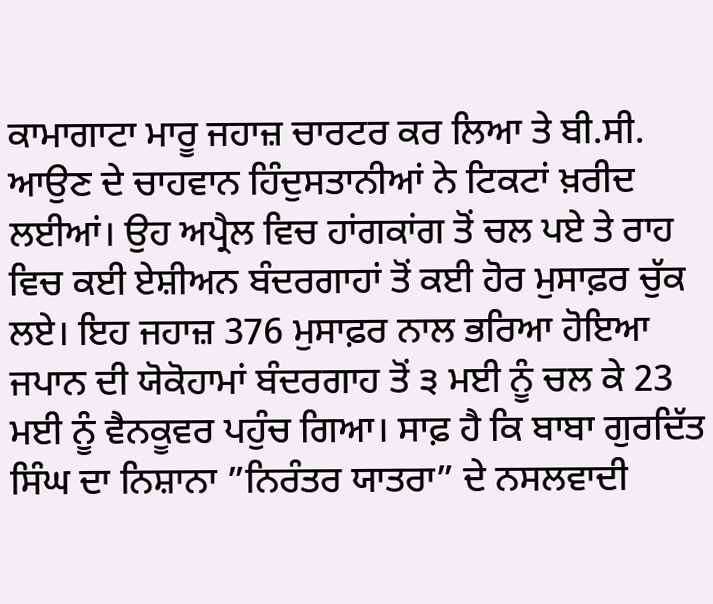ਕਾਮਾਗਾਟਾ ਮਾਰੂ ਜਹਾਜ਼ ਚਾਰਟਰ ਕਰ ਲਿਆ ਤੇ ਬੀ.ਸੀ. ਆਉਣ ਦੇ ਚਾਹਵਾਨ ਹਿੰਦੁਸਤਾਨੀਆਂ ਨੇ ਟਿਕਟਾਂ ਖ਼ਰੀਦ ਲਈਆਂ। ਉਹ ਅਪ੍ਰੈਲ ਵਿਚ ਹਾਂਗਕਾਂਗ ਤੋਂ ਚਲ ਪਏ ਤੇ ਰਾਹ ਵਿਚ ਕਈ ਏਸ਼ੀਅਨ ਬੰਦਰਗਾਹਾਂ ਤੋਂ ਕਈ ਹੋਰ ਮੁਸਾਫ਼ਰ ਚੁੱਕ ਲਏ। ਇਹ ਜਹਾਜ਼ 376 ਮੁਸਾਫ਼ਰ ਨਾਲ ਭਰਿਆ ਹੋਇਆ ਜਪਾਨ ਦੀ ਯੋਕੋਹਾਮਾਂ ਬੰਦਰਗਾਹ ਤੋਂ ੩ ਮਈ ਨੂੰ ਚਲ ਕੇ 23 ਮਈ ਨੂੰ ਵੈਨਕੂਵਰ ਪਹੁੰਚ ਗਿਆ। ਸਾਫ਼ ਹੈ ਕਿ ਬਾਬਾ ਗੁਰਦਿੱਤ ਸਿੰਘ ਦਾ ਨਿਸ਼ਾਨਾ ”ਨਿਰੰਤਰ ਯਾਤਰਾ” ਦੇ ਨਸਲਵਾਦੀ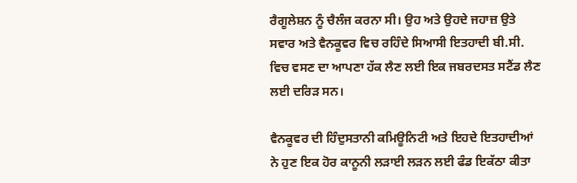ਰੈਗੂਲੇਸ਼ਨ ਨੂੰ ਚੈਲੰਜ ਕਰਨਾ ਸੀ। ਉਹ ਅਤੇ ਉਹਦੇ ਜਹਾਜ਼ ਉਤੇ ਸਵਾਰ ਅਤੇ ਵੈਨਕੂਵਰ ਵਿਚ ਰਹਿੰਦੇ ਸਿਆਸੀ ਇਤਹਾਦੀ ਬੀ.ਸੀ. ਵਿਚ ਵਸਣ ਦਾ ਆਪਣਾ ਹੱਕ ਲੈਣ ਲਈ ਇਕ ਜਬਰਦਸਤ ਸਟੈਂਡ ਲੈਣ ਲਈ ਦਰਿੜ ਸਨ।

ਵੈਨਕੂਵਰ ਦੀ ਹਿੰਦੁਸਤਾਨੀ ਕਮਿਊਨਿਟੀ ਅਤੇ ਇਹਦੇ ਇਤਹਾਦੀਆਂ ਨੇ ਹੁਣ ਇਕ ਹੋਰ ਕਾਨੂਨੀ ਲੜਾਈ ਲੜਨ ਲਈ ਫੰਡ ਇਕੱਠਾ ਕੀਤਾ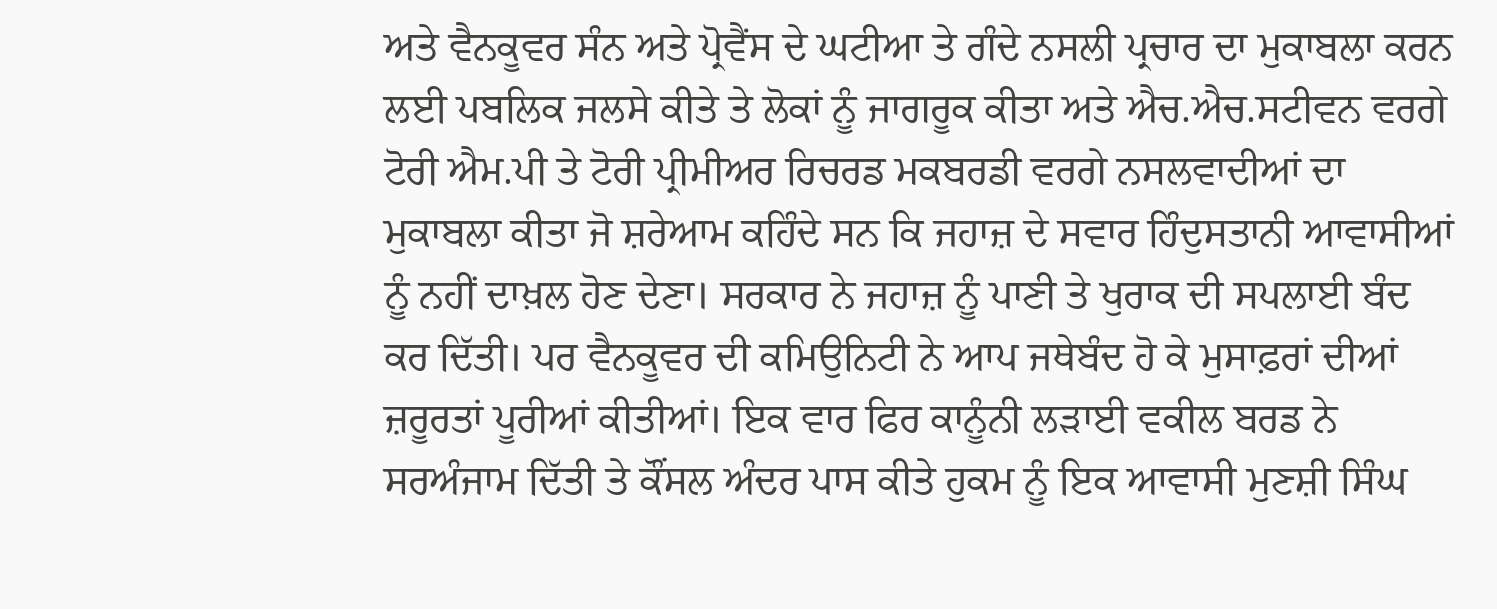ਅਤੇ ਵੈਨਕੂਵਰ ਸੰਨ ਅਤੇ ਪ੍ਰੋਵੈਂਸ ਦੇ ਘਟੀਆ ਤੇ ਗੰਦੇ ਨਸਲੀ ਪ੍ਰਚਾਰ ਦਾ ਮੁਕਾਬਲਾ ਕਰਨ ਲਈ ਪਬਲਿਕ ਜਲਸੇ ਕੀਤੇ ਤੇ ਲੋਕਾਂ ਨੂੰ ਜਾਗਰੂਕ ਕੀਤਾ ਅਤੇ ਐਚ.ਐਚ.ਸਟੀਵਨ ਵਰਗੇ ਟੋਰੀ ਐਮ.ਪੀ ਤੇ ਟੋਰੀ ਪ੍ਰੀਮੀਅਰ ਰਿਚਰਡ ਮਕਬਰਡੀ ਵਰਗੇ ਨਸਲਵਾਦੀਆਂ ਦਾ ਮੁਕਾਬਲਾ ਕੀਤਾ ਜੋ ਸ਼ਰੇਆਮ ਕਹਿੰਦੇ ਸਨ ਕਿ ਜਹਾਜ਼ ਦੇ ਸਵਾਰ ਹਿੰਦੁਸਤਾਨੀ ਆਵਾਸੀਆਂ ਨੂੰ ਨਹੀਂ ਦਾਖ਼ਲ ਹੋਣ ਦੇਣਾ। ਸਰਕਾਰ ਨੇ ਜਹਾਜ਼ ਨੂੰ ਪਾਣੀ ਤੇ ਖੁਰਾਕ ਦੀ ਸਪਲਾਈ ਬੰਦ ਕਰ ਦਿੱਤੀ। ਪਰ ਵੈਨਕੂਵਰ ਦੀ ਕਮਿਉਨਿਟੀ ਨੇ ਆਪ ਜਥੇਬੰਦ ਹੋ ਕੇ ਮੁਸਾਫ਼ਰਾਂ ਦੀਆਂ ਜ਼ਰੂਰਤਾਂ ਪੂਰੀਆਂ ਕੀਤੀਆਂ। ਇਕ ਵਾਰ ਫਿਰ ਕਾਨੂੰਨੀ ਲੜਾਈ ਵਕੀਲ ਬਰਡ ਨੇ ਸਰਅੰਜਾਮ ਦਿੱਤੀ ਤੇ ਕੌਂਸਲ ਅੰਦਰ ਪਾਸ ਕੀਤੇ ਹੁਕਮ ਨੂੰ ਇਕ ਆਵਾਸੀ ਮੁਣਸ਼ੀ ਸਿੰਘ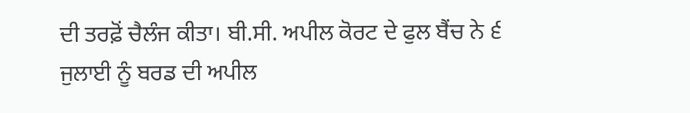ਦੀ ਤਰਫ਼ੋਂ ਚੈਲੰਜ ਕੀਤਾ। ਬੀ.ਸੀ. ਅਪੀਲ ਕੋਰਟ ਦੇ ਫੁਲ ਬੈਂਚ ਨੇ ੬ ਜੁਲਾਈ ਨੂੰ ਬਰਡ ਦੀ ਅਪੀਲ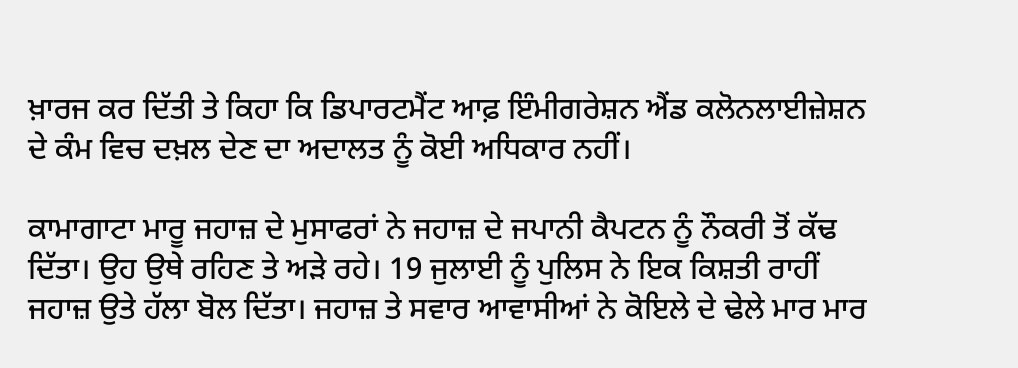ਖ਼ਾਰਜ ਕਰ ਦਿੱਤੀ ਤੇ ਕਿਹਾ ਕਿ ਡਿਪਾਰਟਮੈਂਟ ਆਫ਼ ਇੰਮੀਗਰੇਸ਼ਨ ਐਂਡ ਕਲੋਨਲਾਈਜ਼ੇਸ਼ਨ ਦੇ ਕੰਮ ਵਿਚ ਦਖ਼ਲ ਦੇਣ ਦਾ ਅਦਾਲਤ ਨੂੰ ਕੋਈ ਅਧਿਕਾਰ ਨਹੀਂ।

ਕਾਮਾਗਾਟਾ ਮਾਰੂ ਜਹਾਜ਼ ਦੇ ਮੁਸਾਫਰਾਂ ਨੇ ਜਹਾਜ਼ ਦੇ ਜਪਾਨੀ ਕੈਪਟਨ ਨੂੰ ਨੌਕਰੀ ਤੋਂ ਕੱਢ ਦਿੱਤਾ। ਉਹ ਉਥੇ ਰਹਿਣ ਤੇ ਅੜੇ ਰਹੇ। 19 ਜੁਲਾਈ ਨੂੰ ਪੁਲਿਸ ਨੇ ਇਕ ਕਿਸ਼ਤੀ ਰਾਹੀਂ ਜਹਾਜ਼ ਉਤੇ ਹੱਲਾ ਬੋਲ ਦਿੱਤਾ। ਜਹਾਜ਼ ਤੇ ਸਵਾਰ ਆਵਾਸੀਆਂ ਨੇ ਕੋਇਲੇ ਦੇ ਢੇਲੇ ਮਾਰ ਮਾਰ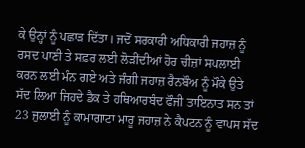ਕੇ ਉਨ੍ਹਾਂ ਨੂੰ ਪਛਾੜ ਦਿੱਤਾ। ਜਦੋਂ ਸਰਕਾਰੀ ਅਧਿਕਾਰੀ ਜਹਾਜ਼ ਨੂੰ ਰਸਦ ਪਾਣੀ ਤੇ ਸਫ਼ਰ ਲਈ ਲੋੜੀਂਦੀਆਂ ਹੋਰ ਚੀਜ਼ਾਂ ਸਪਲਾਈ ਕਰਨ ਲਈ ਮੰਨ ਗਏ ਅਤੇ ਜੰਗੀ ਜਹਾਜ਼ ਰੈਨਬੌਅ ਨੂੰ ਮੌਕੇ ਉਤੇ ਸੱਦ ਲਿਆ ਜਿਹਦੇ ਡੈਕ ਤੇ ਹਥਿਆਰਬੰਦ ਫੌਜੀ ਤਾਇਨਾਤ ਸਨ ਤਾਂ 23 ਜੁਲਾਈ ਨੂੰ ਕਾਮਾਗਾਟਾ ਮਾਰੂ ਜਹਾਜ਼ ਨੇ ਕੈਪਟਨ ਨੂੰ ਵਾਪਸ ਸੱਦ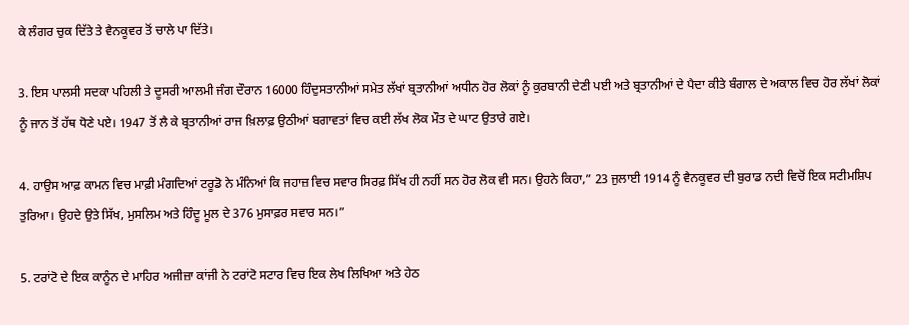ਕੇ ਲੰਗਰ ਚੁਕ ਦਿੱਤੇ ਤੇ ਵੈਨਕੂਵਰ ਤੋਂ ਚਾਲੇ ਪਾ ਦਿੱਤੇ।

3. ਇਸ ਪਾਲਸੀ ਸਦਕਾ ਪਹਿਲੀ ਤੇ ਦੂਸਰੀ ਆਲਮੀ ਜੰਗ ਦੌਰਾਨ 16000 ਹਿੰਦੁਸਤਾਨੀਆਂ ਸਮੇਤ ਲੱਖਾਂ ਬ੍ਰਤਾਨੀਆਂ ਅਧੀਨ ਹੋਰ ਲੋਕਾਂ ਨੂੰ ਕੁਰਬਾਨੀ ਦੇਣੀ ਪਈ ਅਤੇ ਬ੍ਰਤਾਨੀਆਂ ਦੇ ਪੈਦਾ ਕੀਤੇ ਬੰਗਾਲ ਦੇ ਅਕਾਲ ਵਿਚ ਹੋਰ ਲੱਖਾਂ ਲੋਕਾਂ ਨੂੰ ਜਾਨ ਤੋਂ ਹੱਥ ਧੋਣੇ ਪਏ। 1947 ਤੋਂ ਲੈ ਕੇ ਬ੍ਰਤਾਨੀਆਂ ਰਾਜ ਖ਼ਿਲਾਫ਼ ਉਠੀਆਂ ਬਗਾਵਤਾਂ ਵਿਚ ਕਈ ਲੱਖ ਲੋਕ ਮੌਤ ਦੇ ਘਾਟ ਉਤਾਰੇ ਗਏ।

4. ਹਾਉਸ ਆਫ਼ ਕਾਮਨ ਵਿਚ ਮਾਫ਼ੀ ਮੰਗਦਿਆਂ ਟਰੂਡੋ ਨੇ ਮੰਨਿਆਂ ਕਿ ਜਹਾਜ਼ ਵਿਚ ਸਵਾਰ ਸਿਰਫ਼ ਸਿੱਖ ਹੀ ਨਹੀਂ ਸਨ ਹੋਰ ਲੋਕ ਵੀ ਸਨ। ਉਹਨੇ ਕਿਹਾ,” 23 ਜੁਲਾਈ 1914 ਨੂੰ ਵੈਨਕੂਵਰ ਦੀ ਬੁਰਾਡ ਨਦੀ ਵਿਚੋਂ ਇਕ ਸਟੀਮਸ਼ਿਪ ਤੁਰਿਆ। ਉਹਦੇ ਉਤੇ ਸਿੱਖ, ਮੁਸਲਿਮ ਅਤੇ ਹਿੰਦੂ ਮੂਲ ਦੇ 376 ਮੁਸਾਫ਼ਰ ਸਵਾਰ ਸਨ।”

5. ਟਰਾਂਟੋ ਦੇ ਇਕ ਕਾਨੂੰਨ ਦੇ ਮਾਹਿਰ ਅਜੀਜ਼ਾ ਕਾਂਜੀ ਨੇ ਟਰਾਂਟੋ ਸਟਾਰ ਵਿਚ ਇਕ ਲੇਖ ਲਿਖਿਆ ਅਤੇ ਹੇਠ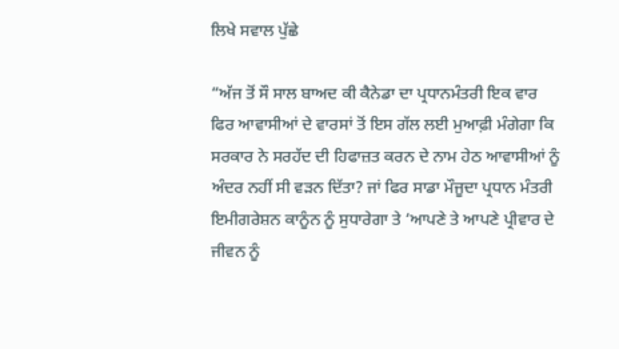ਲਿਖੇ ਸਵਾਲ ਪੁੱਛੇ

“ਅੱਜ ਤੋਂ ਸੌ ਸਾਲ ਬਾਅਦ ਕੀ ਕੈਨੇਡਾ ਦਾ ਪ੍ਰਧਾਨਮੰਤਰੀ ਇਕ ਵਾਰ ਫਿਰ ਆਵਾਸੀਆਂ ਦੇ ਵਾਰਸਾਂ ਤੋਂ ਇਸ ਗੱਲ ਲਈ ਮੁਆਫ਼ੀ ਮੰਗੇਗਾ ਕਿ ਸਰਕਾਰ ਨੇ ਸਰਹੱਦ ਦੀ ਹਿਫਾਜ਼ਤ ਕਰਨ ਦੇ ਨਾਮ ਹੇਠ ਆਵਾਸੀਆਂ ਨੂੰ ਅੰਦਰ ਨਹੀਂ ਸੀ ਵੜਨ ਦਿੱਤਾ? ਜਾਂ ਫਿਰ ਸਾਡਾ ਮੌਜੂਦਾ ਪ੍ਰਧਾਨ ਮੰਤਰੀ ਇਮੀਗਰੇਸ਼ਨ ਕਾਨੂੰਨ ਨੂੰ ਸੁਧਾਰੇਗਾ ਤੇ ‘ਆਪਣੇ ਤੇ ਆਪਣੇ ਪ੍ਰੀਵਾਰ ਦੇ ਜੀਵਨ ਨੂੰ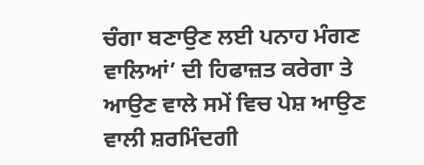ਚੰਗਾ ਬਣਾਉਣ ਲਈ ਪਨਾਹ ਮੰਗਣ ਵਾਲਿਆਂ’ ਦੀ ਹਿਫਾਜ਼ਤ ਕਰੇਗਾ ਤੇ ਆਉਣ ਵਾਲੇ ਸਮੇਂ ਵਿਚ ਪੇਸ਼ ਆਉਣ ਵਾਲੀ ਸ਼ਰਮਿੰਦਗੀ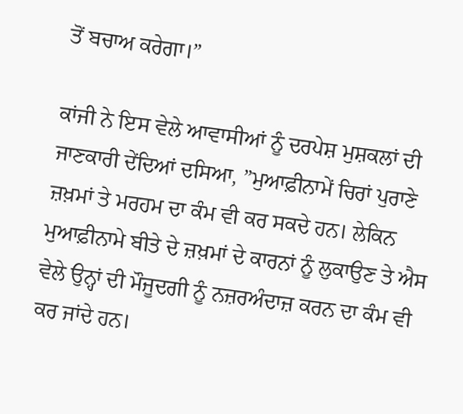ਤੋਂ ਬਚਾਅ ਕਰੇਗਾ।”

ਕਾਂਜੀ ਨੇ ਇਸ ਵੇਲੇ ਆਵਾਸੀਆਂ ਨੂੰ ਦਰਪੇਸ਼ ਮੁਸ਼ਕਲਾਂ ਦੀ ਜਾਣਕਾਰੀ ਦੇਂਦਿਆਂ ਦਸਿਆ, ”ਮੁਆਫ਼ੀਨਾਮੇਂ ਚਿਰਾਂ ਪੁਰਾਣੇ ਜ਼ਖ਼ਮਾਂ ਤੇ ਮਰਹਮ ਦਾ ਕੰਮ ਵੀ ਕਰ ਸਕਦੇ ਹਨ। ਲੇਕਿਨ ਮੁਆਫ਼ੀਨਾਮੇ ਬੀਤੇ ਦੇ ਜ਼ਖ਼ਮਾਂ ਦੇ ਕਾਰਨਾਂ ਨੂੰ ਲੁਕਾਉਣ ਤੇ ਐਸ ਵੇਲੇ ਉਨ੍ਹਾਂ ਦੀ ਮੌਜੂਦਗੀ ਨੂੰ ਨਜ਼ਰਅੰਦਾਜ਼ ਕਰਨ ਦਾ ਕੰਮ ਵੀ ਕਰ ਜਾਂਦੇ ਹਨ।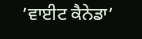’ਵਾਈਟ ਕੈਨੇਡਾ’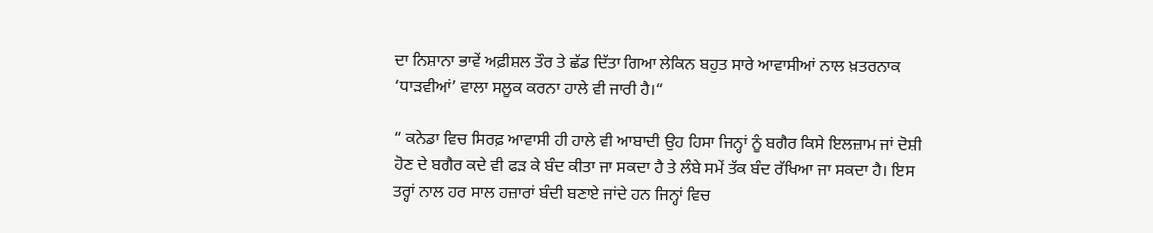ਦਾ ਨਿਸ਼ਾਨਾ ਭਾਵੇਂ ਅਫ਼ੀਸ਼ਲ ਤੌਰ ਤੇ ਛੱਡ ਦਿੱਤਾ ਗਿਆ ਲੇਕਿਨ ਬਹੁਤ ਸਾਰੇ ਆਵਾਸੀਆਂ ਨਾਲ ਖ਼ਤਰਨਾਕ ‘ਧਾੜਵੀਆਂ’ ਵਾਲਾ ਸਲੂਕ ਕਰਨਾ ਹਾਲੇ ਵੀ ਜਾਰੀ ਹੈ।“

“ ਕਨੇਡਾ ਵਿਚ ਸਿਰਫ਼ ਆਵਾਸੀ ਹੀ ਹਾਲੇ ਵੀ ਆਬਾਦੀ ਉਹ ਹਿਸਾ ਜਿਨ੍ਹਾਂ ਨੂੰ ਬਗੈਰ ਕਿਸੇ ਇਲਜ਼ਾਮ ਜਾਂ ਦੋਸ਼ੀ ਹੋਣ ਦੇ ਬਗੈਰ ਕਦੇ ਵੀ ਫੜ ਕੇ ਬੰਦ ਕੀਤਾ ਜਾ ਸਕਦਾ ਹੈ ਤੇ ਲੰਬੇ ਸਮੇਂ ਤੱਕ ਬੰਦ ਰੱਖਿਆ ਜਾ ਸਕਦਾ ਹੈ। ਇਸ ਤਰ੍ਹਾਂ ਨਾਲ ਹਰ ਸਾਲ ਹਜ਼ਾਰਾਂ ਬੰਦੀ ਬਣਾਏ ਜਾਂਦੇ ਹਨ ਜਿਨ੍ਹਾਂ ਵਿਚ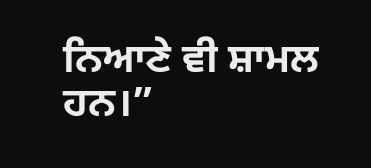ਨਿਆਣੇ ਵੀ ਸ਼ਾਮਲ ਹਨ।”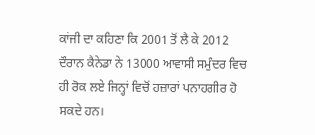ਕਾਂਜੀ ਦਾ ਕਹਿਣਾ ਕਿ 2001 ਤੋਂ ਲੈ ਕੇ 2012 ਦੌਰਾਨ ਕੈਨੇਡਾ ਨੇ 13000 ਆਵਾਸੀ ਸਮੁੰਦਰ ਵਿਚ ਹੀ ਰੋਕ ਲਏ ਜਿਨ੍ਹਾਂ ਵਿਚੋਂ ਹਜ਼ਾਰਾਂ ਪਨਾਹਗੀਰ ਹੋ ਸਕਦੇ ਹਨ।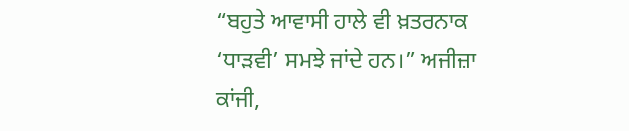“ਬਹੁਤੇ ਆਵਾਸੀ ਹਾਲੇ ਵੀ ਖ਼ਤਰਨਾਕ ‘ਧਾੜਵੀ’ ਸਮਝੇ ਜਾਂਦੇ ਹਨ।” ਅਜੀਜ਼ਾ ਕਾਂਜੀ,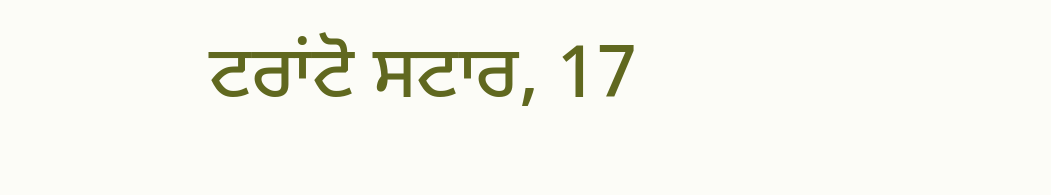ਟਰਾਂਟੋ ਸਟਾਰ, 17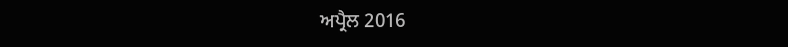ਅਪ੍ਰੈਲ 2016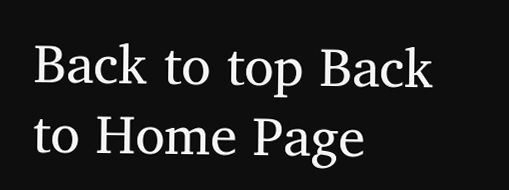Back to top Back to Home Page